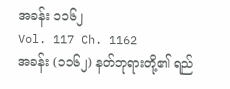အခန်း ၁၁၆၂
Vol. 117 Ch. 1162
အခန်း (၁၁၆၂) နတ်ဘုရားတို့၏ ရည်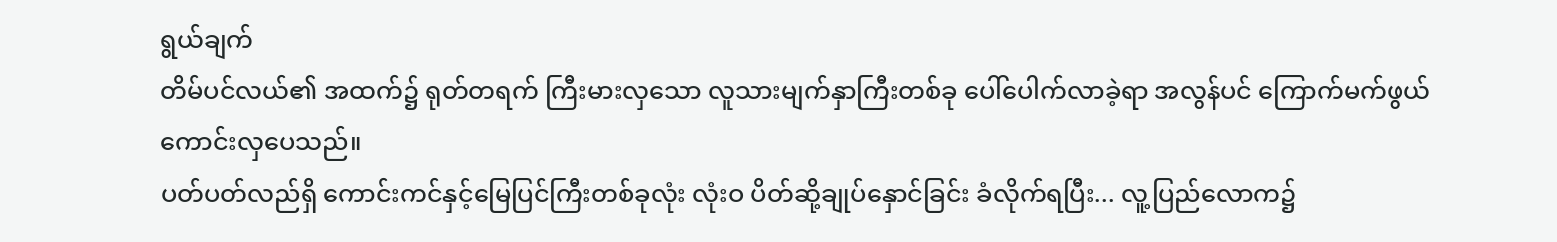ရွယ်ချက်
တိမ်ပင်လယ်၏ အထက်၌ ရုတ်တရက် ကြီးမားလှသော လူသားမျက်နှာကြီးတစ်ခု ပေါ်ပေါက်လာခဲ့ရာ အလွန်ပင် ကြောက်မက်ဖွယ် ကောင်းလှပေသည်။
ပတ်ပတ်လည်ရှိ ကောင်းကင်နှင့်မြေပြင်ကြီးတစ်ခုလုံး လုံးဝ ပိတ်ဆို့ချုပ်နှောင်ခြင်း ခံလိုက်ရပြီး... လူ့ပြည်လောက၌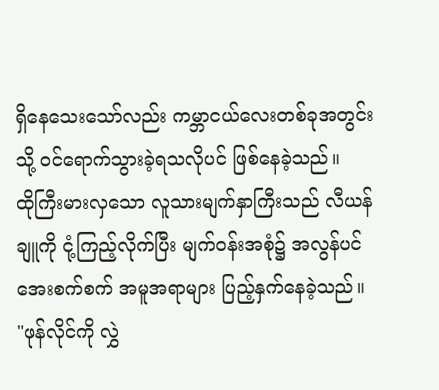ရှိနေသေးသော်လည်း ကမ္ဘာငယ်လေးတစ်ခုအတွင်းသို့ ဝင်ရောက်သွားခဲ့ရသလိုပင် ဖြစ်နေခဲ့သည်။
ထိုကြီးမားလှသော လူသားမျက်နှာကြီးသည် လီယန်ချူကို ငုံ့ကြည့်လိုက်ပြီး မျက်ဝန်းအစုံ၌ အလွန်ပင် အေးစက်စက် အမူအရာများ ပြည့်နှက်နေခဲ့သည်။
"ဖုန်လိုင်ကို လွှဲ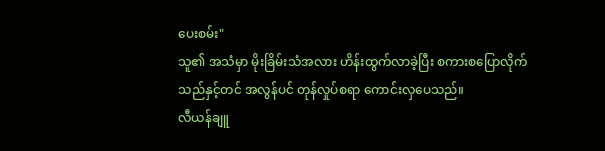ပေးစမ်း"
သူ၏ အသံမှာ မိုးခြိမ်းသံအလား ဟိန်းထွက်လာခဲ့ပြီး စကားစပြောလိုက်သည်နှင့်တင် အလွန်ပင် တုန်လှုပ်စရာ ကောင်းလှပေသည်။
လီယန်ချူ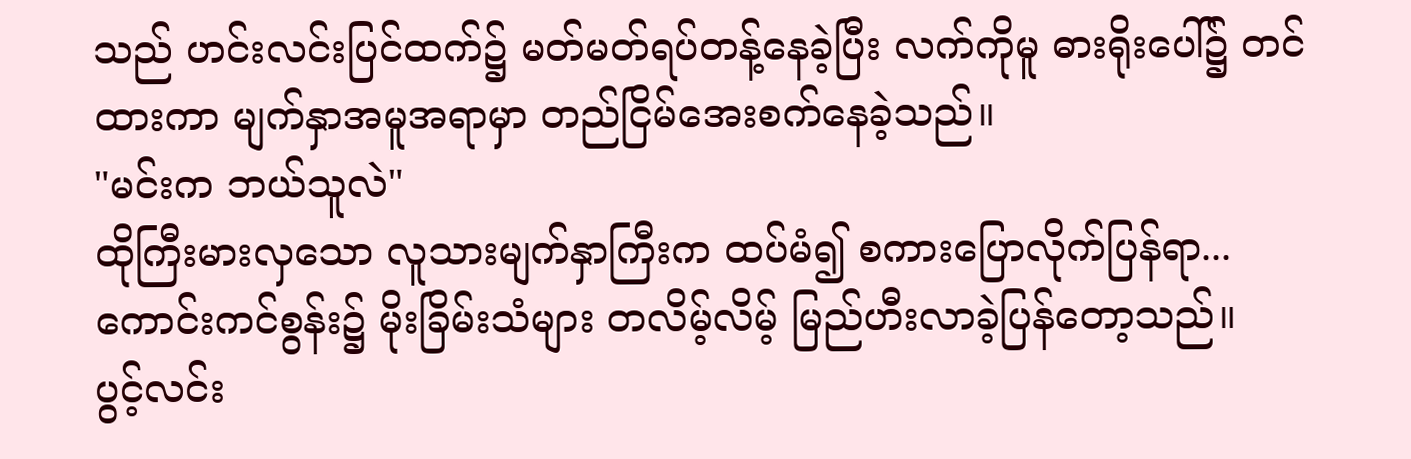သည် ဟင်းလင်းပြင်ထက်၌ မတ်မတ်ရပ်တန့်နေခဲ့ပြီး လက်ကိုမူ ဓားရိုးပေါ်၌ တင်ထားကာ မျက်နှာအမူအရာမှာ တည်ငြိမ်အေးစက်နေခဲ့သည်။
"မင်းက ဘယ်သူလဲ"
ထိုကြီးမားလှသော လူသားမျက်နှာကြီးက ထပ်မံ၍ စကားပြောလိုက်ပြန်ရာ... ကောင်းကင်စွန်း၌ မိုးခြိမ်းသံများ တလိမ့်လိမ့် မြည်ဟီးလာခဲ့ပြန်တော့သည်။
ပွင့်လင်း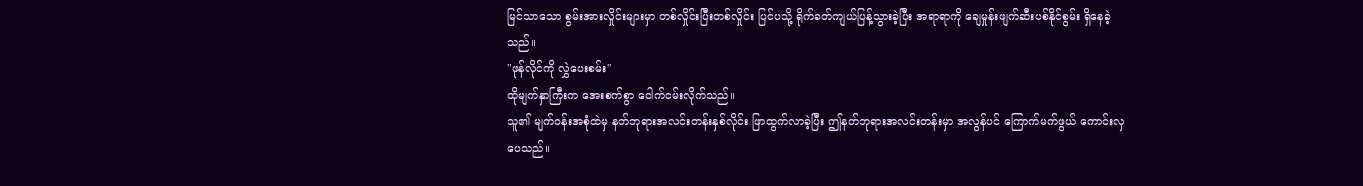မြင်သာသော စွမ်းအားလှိုင်းများမှာ တစ်လှိုင်းပြီးတစ်လှိုင်း ပြင်ပသို့ ရိုက်ခတ်ကျယ်ပြန့်သွားခဲ့ပြီး အရာရာကို ချေမှုန်းဖျက်ဆီးပစ်နိုင်စွမ်း ရှိနေခဲ့သည်။
"ဖုန်လိုင်ကို လွှဲပေးစမ်း"
ထိုမျက်နှာကြီးက အေးစက်စွာ ငေါက်ငမ်းလိုက်သည်။
သူ၏ မျက်ဝန်းအစုံထဲမှ နတ်ဘုရားအလင်းတန်းနှစ်လိုင်း ဖြာထွက်လာခဲ့ပြီး ဤနတ်ဘုရားအလင်းတန်းမှာ အလွန်ပင် ကြောက်မက်ဖွယ် ကောင်းလှပေသည်။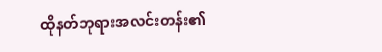ထိုနတ်ဘုရားအလင်းတန်း၏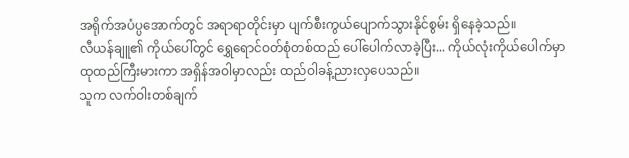အရိုက်အပံပ္ပအောက်တွင် အရာရာတိုင်းမှာ ပျက်စီးကွယ်ပျောက်သွားနိုင်စွမ်း ရှိနေခဲ့သည်။
လီယန်ချူ၏ ကိုယ်ပေါ်တွင် ရွှေရောင်ဝတ်စုံတစ်ထည် ပေါ်ပေါက်လာခဲ့ပြီး... ကိုယ်လုံးကိုယ်ပေါက်မှာ ထုထည်ကြီးမားကာ အရှိန်အဝါမှာလည်း ထည်ဝါခန့်ညားလှပေသည်။
သူက လက်ဝါးတစ်ချက်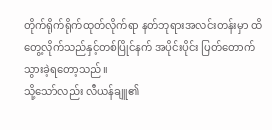တိုက်ရိုက်ရိုက်ထုတ်လိုက်ရာ နတ်ဘုရားအလင်းတန်းမှာ ထိတွေ့လိုက်သည်နှင့်တစ်ပြိုင်နက် အပိုင်းပိုင်း ပြတ်တောက်သွားခဲ့ရတော့သည်။
သို့သော်လည်း လီယန်ချူ၏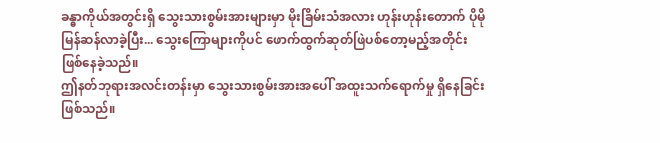ခန္ဓာကိုယ်အတွင်းရှိ သွေးသားစွမ်းအားများမှာ မိုးခြိမ်းသံအလား ဟုန်းဟုန်းတောက် ပိုမိုမြန်ဆန်လာခဲ့ပြီး... သွေးကြောများကိုပင် ဖောက်ထွက်ဆုတ်ဖြဲပစ်တော့မည့်အတိုင်း ဖြစ်နေခဲ့သည်။
ဤနတ်ဘုရားအလင်းတန်းမှာ သွေးသားစွမ်းအားအပေါ် အထူးသက်ရောက်မှု ရှိနေခြင်း ဖြစ်သည်။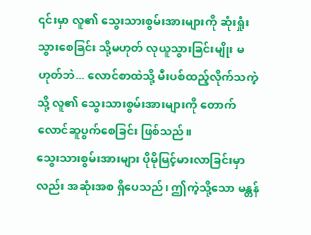၎င်းမှာ လူ၏ သွေးသားစွမ်းအားများကို ဆုံးရှုံးသွားစေခြင်း သို့မဟုတ် လုယူသွားခြင်းမျိုး မဟုတ်ဘဲ... လောင်စာထဲသို့ မီးပစ်ထည့်လိုက်သကဲ့သို့ လူ၏ သွေးသားစွမ်းအားများကို တောက်လောင်ဆူပွက်စေခြင်း ဖြစ်သည်။
သွေးသားစွမ်းအားများ ပိုမိုမြင့်မားလာခြင်းမှာလည်း အဆုံးအစ ရှိပေသည်၊ ဤကဲ့သို့သော မန္တန်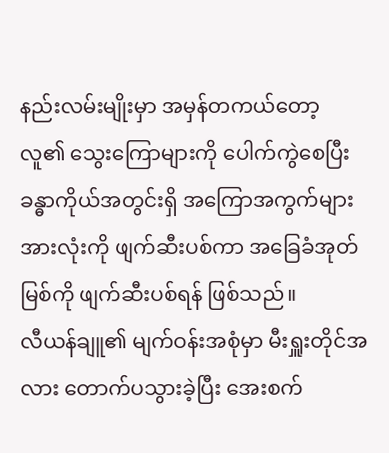နည်းလမ်းမျိုးမှာ အမှန်တကယ်တော့ လူ၏ သွေးကြောများကို ပေါက်ကွဲစေပြီး ခန္ဓာကိုယ်အတွင်းရှိ အကြောအကွက်များအားလုံးကို ဖျက်ဆီးပစ်ကာ အခြေခံအုတ်မြစ်ကို ဖျက်ဆီးပစ်ရန် ဖြစ်သည်။
လီယန်ချူ၏ မျက်ဝန်းအစုံမှာ မီးရှူးတိုင်အလား တောက်ပသွားခဲ့ပြီး အေးစက်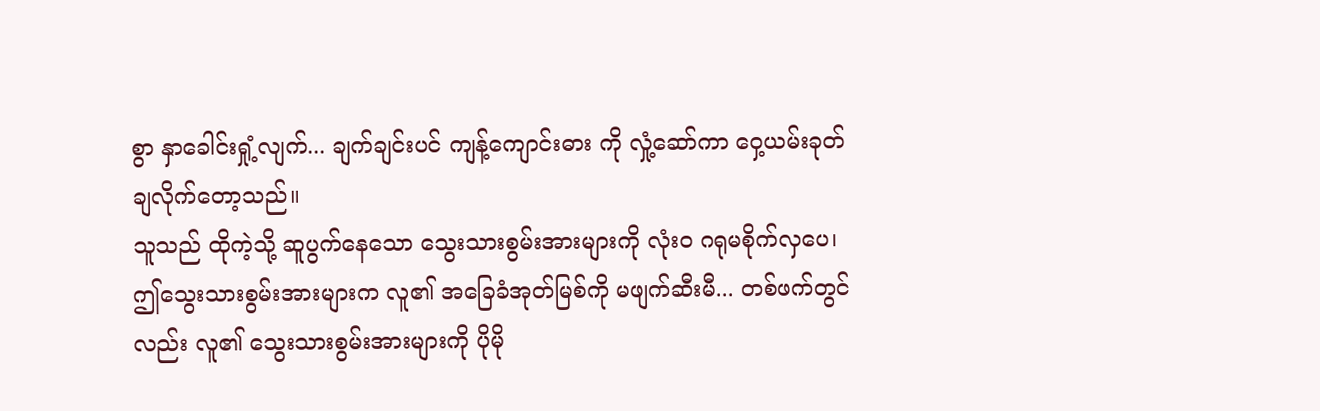စွာ နှာခေါင်းရှုံ့လျက်... ချက်ချင်းပင် ကျန့်ကျောင်းဓား ကို လှုံ့ဆော်ကာ ဝှေ့ယမ်းခုတ်ချလိုက်တော့သည်။
သူသည် ထိုကဲ့သို့ ဆူပွက်နေသော သွေးသားစွမ်းအားများကို လုံးဝ ဂရုမစိုက်လှပေ၊ ဤသွေးသားစွမ်းအားများက လူ၏ အခြေခံအုတ်မြစ်ကို မဖျက်ဆီးမီ... တစ်ဖက်တွင်လည်း လူ၏ သွေးသားစွမ်းအားများကို ပိုမို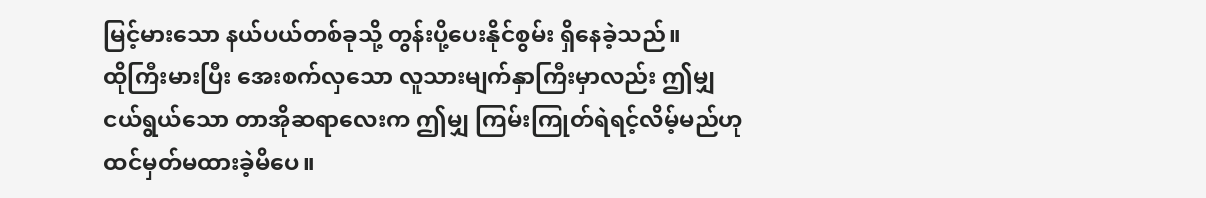မြင့်မားသော နယ်ပယ်တစ်ခုသို့ တွန်းပို့ပေးနိုင်စွမ်း ရှိနေခဲ့သည်။
ထိုကြီးမားပြီး အေးစက်လှသော လူသားမျက်နှာကြီးမှာလည်း ဤမျှ ငယ်ရွယ်သော တာအိုဆရာလေးက ဤမျှ ကြမ်းကြုတ်ရဲရင့်လိမ့်မည်ဟု ထင်မှတ်မထားခဲ့မိပေ။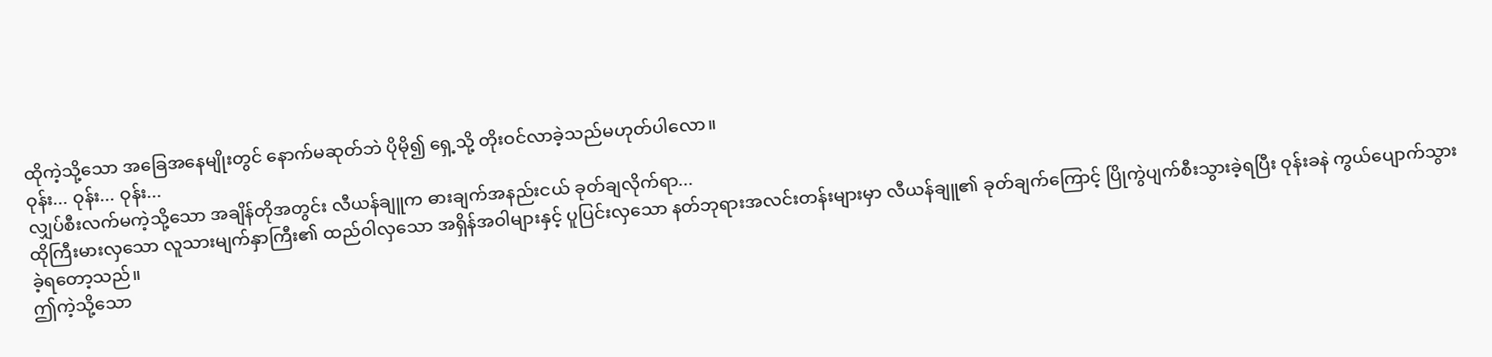ထိုကဲ့သို့သော အခြေအနေမျိုးတွင် နောက်မဆုတ်ဘဲ ပိုမို၍ ရှေ့သို့ တိုးဝင်လာခဲ့သည်မဟုတ်ပါလော။
ဝုန်း... ဝုန်း... ဝုန်း...
လျှပ်စီးလက်မကဲ့သို့သော အချိန်တိုအတွင်း လီယန်ချူက ဓားချက်အနည်းငယ် ခုတ်ချလိုက်ရာ...
ထိုကြီးမားလှသော လူသားမျက်နှာကြီး၏ ထည်ဝါလှသော အရှိန်အဝါများနှင့် ပူပြင်းလှသော နတ်ဘုရားအလင်းတန်းများမှာ လီယန်ချူ၏ ခုတ်ချက်ကြောင့် ပြိုကွဲပျက်စီးသွားခဲ့ရပြီး ဝုန်းခနဲ ကွယ်ပျောက်သွားခဲ့ရတော့သည်။
ဤကဲ့သို့သော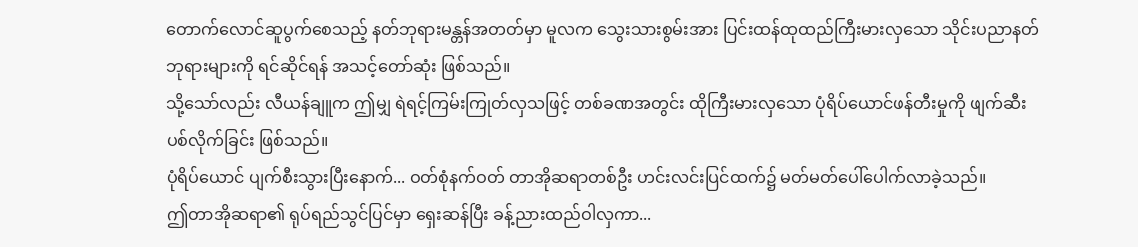တောက်လောင်ဆူပွက်စေသည့် နတ်ဘုရားမန္တန်အတတ်မှာ မူလက သွေးသားစွမ်းအား ပြင်းထန်ထုထည်ကြီးမားလှသော သိုင်းပညာနတ်ဘုရားများကို ရင်ဆိုင်ရန် အသင့်တော်ဆုံး ဖြစ်သည်။
သို့သော်လည်း လီယန်ချူက ဤမျှ ရဲရင့်ကြမ်းကြုတ်လှသဖြင့် တစ်ခဏအတွင်း ထိုကြီးမားလှသော ပုံရိပ်ယောင်ဖန်တီးမှုကို ဖျက်ဆီးပစ်လိုက်ခြင်း ဖြစ်သည်။
ပုံရိပ်ယောင် ပျက်စီးသွားပြီးနောက်... ဝတ်စုံနက်ဝတ် တာအိုဆရာတစ်ဦး ဟင်းလင်းပြင်ထက်၌ မတ်မတ်ပေါ်ပေါက်လာခဲ့သည်။
ဤတာအိုဆရာ၏ ရုပ်ရည်သွင်ပြင်မှာ ရှေးဆန်ပြီး ခန့်ညားထည်ဝါလှကာ...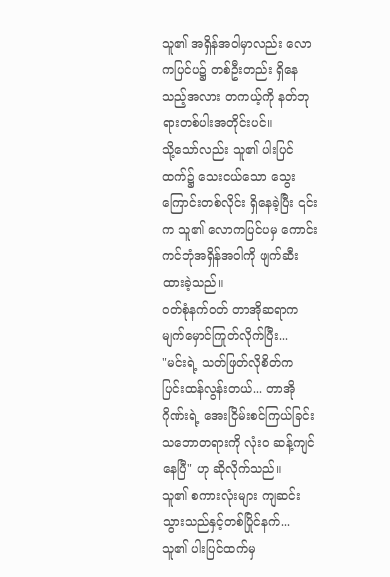သူ၏ အရှိန်အဝါမှာလည်း လောကပြင်ပ၌ တစ်ဦးတည်း ရှိနေသည့်အလား တကယ့်ကို နတ်ဘုရားတစ်ပါးအတိုင်းပင်။
သို့သော်လည်း သူ၏ ပါးပြင်ထက်၌ သေးငယ်သော သွေးကြောင်းတစ်လိုင်း ရှိနေခဲ့ပြီး ၎င်းက သူ၏ လောကပြင်ပမှ ကောင်းကင်ဘုံအရှိန်အဝါကို ဖျက်ဆီးထားခဲ့သည်။
ဝတ်စုံနက်ဝတ် တာအိုဆရာက မျက်မှောင်ကြုတ်လိုက်ပြီး...
"မင်းရဲ့ သတ်ဖြတ်လိုစိတ်က ပြင်းထန်လွန်းတယ်... တာအိုဂိုဏ်းရဲ့ အေးငြိမ်းစင်ကြယ်ခြင်း သဘောတရားကို လုံးဝ ဆန့်ကျင်နေပြီ" ဟု ဆိုလိုက်သည်။
သူ၏ စကားလုံးများ ကျဆင်းသွားသည်နှင့်တစ်ပြိုင်နက်... သူ၏ ပါးပြင်ထက်မှ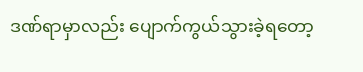ဒဏ်ရာမှာလည်း ပျောက်ကွယ်သွားခဲ့ရတော့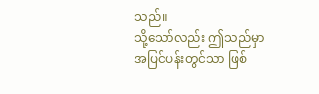သည်။
သို့သော်လည်း ဤသည်မှာ အပြင်ပန်းတွင်သာ ဖြစ်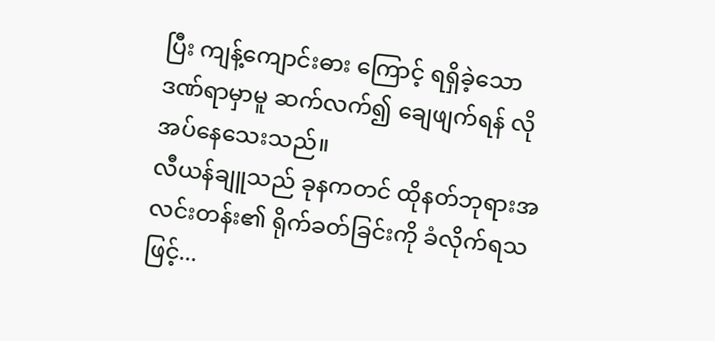ပြီး ကျန့်ကျောင်းဓား ကြောင့် ရရှိခဲ့သော ဒဏ်ရာမှာမူ ဆက်လက်၍ ချေဖျက်ရန် လိုအပ်နေသေးသည်။
လီယန်ချူသည် ခုနကတင် ထိုနတ်ဘုရားအလင်းတန်း၏ ရိုက်ခတ်ခြင်းကို ခံလိုက်ရသဖြင့်...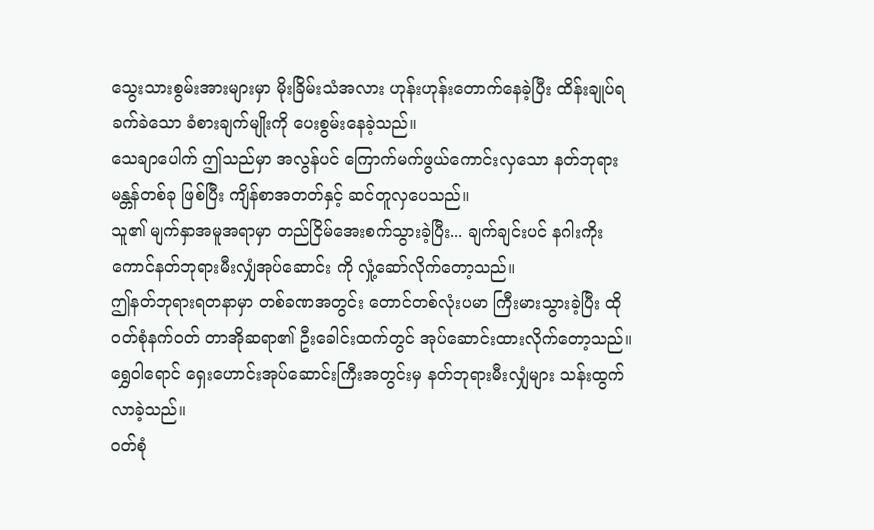သွေးသားစွမ်းအားများမှာ မိုးခြိမ်းသံအလား ဟုန်းဟုန်းတောက်နေခဲ့ပြီး ထိန်းချုပ်ရခက်ခဲသော ခံစားချက်မျိုးကို ပေးစွမ်းနေခဲ့သည်။
သေချာပေါက် ဤသည်မှာ အလွန်ပင် ကြောက်မက်ဖွယ်ကောင်းလှသော နတ်ဘုရားမန္တန်တစ်ခု ဖြစ်ပြီး ကျိန်စာအတတ်နှင့် ဆင်တူလှပေသည်။
သူ၏ မျက်နှာအမူအရာမှာ တည်ငြိမ်အေးစက်သွားခဲ့ပြီး... ချက်ချင်းပင် နဂါးကိုးကောင်နတ်ဘုရားမီးလျှံအုပ်ဆောင်း ကို လှုံ့ဆော်လိုက်တော့သည်။
ဤနတ်ဘုရားရတနာမှာ တစ်ခဏအတွင်း တောင်တစ်လုံးပမာ ကြီးမားသွားခဲ့ပြီး ထိုဝတ်စုံနက်ဝတ် တာအိုဆရာ၏ ဦးခေါင်းထက်တွင် အုပ်ဆောင်းထားလိုက်တော့သည်။
ရွှေဝါရောင် ရှေးဟောင်းအုပ်ဆောင်းကြီးအတွင်းမှ နတ်ဘုရားမီးလျှံများ သန်းထွက်လာခဲ့သည်။
ဝတ်စုံ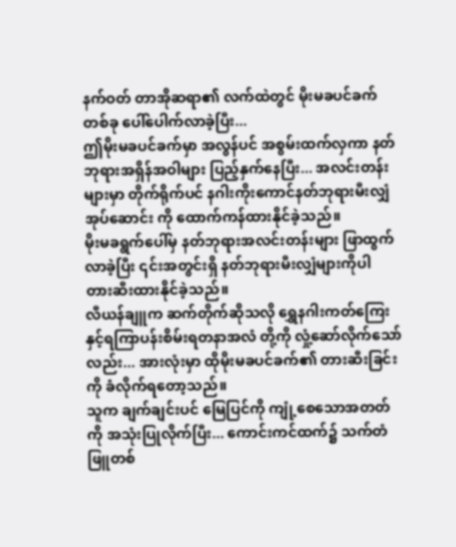နက်ဝတ် တာအိုဆရာ၏ လက်ထဲတွင် မိုးမခပင်ခက်တစ်ခု ပေါ်ပေါက်လာခဲ့ပြီး...
ဤမိုးမခပင်ခက်မှာ အလွန်ပင် အစွမ်းထက်လှကာ နတ်ဘုရားအရှိန်အဝါများ ပြည့်နှက်နေပြီး... အလင်းတန်းများမှာ တိုက်ရိုက်ပင် နဂါးကိုးကောင်နတ်ဘုရားမီးလျှံအုပ်ဆောင်း ကို ထောက်ကန်ထားနိုင်ခဲ့သည်။
မိုးမခရွက်ပေါ်မှ နတ်ဘုရားအလင်းတန်းများ ဖြာထွက်လာခဲ့ပြီး ၎င်းအတွင်းရှိ နတ်ဘုရားမီးလျှံများကိုပါ တားဆီးထားနိုင်ခဲ့သည်။
လီယန်ချူက ဆက်တိုက်ဆိုသလို ရွှေနဂါးကတ်ကြေး နှင့်ရကြာပန်းစိမ်းရတနာအလံ တို့ကို လှုံ့ဆော်လိုက်သော်လည်း... အားလုံးမှာ ထိုမိုးမခပင်ခက်၏ တားဆီးခြင်းကို ခံလိုက်ရတော့သည်။
သူက ချက်ချင်းပင် မြေပြင်ကို ကျုံ့စေသောအတတ် ကို အသုံးပြုလိုက်ပြီး... ကောင်းကင်ထက်၌ သက်တံဖြူတစ်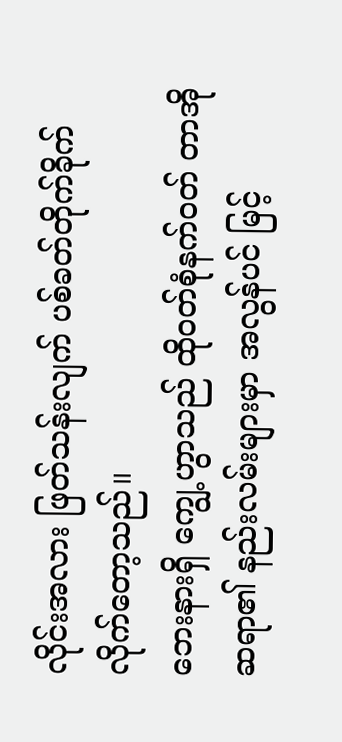လိုင်းအလား ဖြတ်သန်းလျက် ပစ်ခတ်တိုက်ခိုက်လိုက်တော့သည်။
ဘေးနားရှိ ကျွေ့ဟွာသည် ထိုဝတ်စုံနက်ဝတ် တာအိုဆရာ၏ နည်းလမ်းများမှာ အလွန်ပင် မြင့်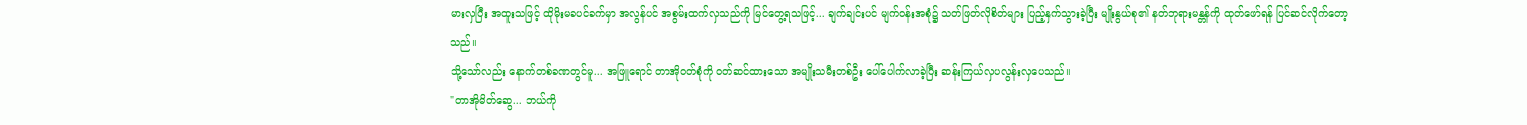မားလှပြီး အထူးသဖြင့် ထိုမိုးမခပင်ခက်မှာ အလွန်ပင် အစွမ်းထက်လှသည်ကို မြင်တွေ့ရသဖြင့်... ချက်ချင်းပင် မျက်ဝန်းအစုံ၌ သတ်ဖြတ်လိုစိတ်များ ပြည့်နှက်သွားခဲ့ပြီး မျိုးနွယ်စု၏ နတ်ဘုရားမန္တန်ကို ထုတ်ဖော်ရန် ပြင်ဆင်လိုက်တော့သည်။
သို့သော်လည်း နောက်တစ်ခဏတွင်မူ... အဖြူရောင် တာအိုဝတ်စုံကို ဝတ်ဆင်ထားသော အမျိုးသမီးတစ်ဦး ပေါ်ပေါက်လာခဲ့ပြီး ဆန်းကြယ်လှပလွန်းလှပေသည်။
"တာအိုမိတ်ဆွေ... ဘယ်ကို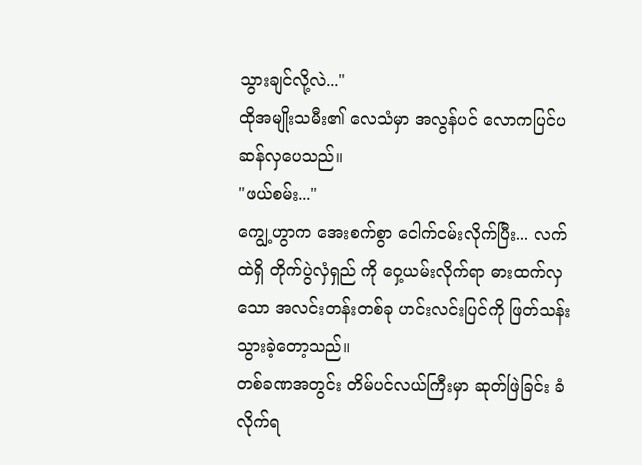သွားချင်လို့လဲ..."
ထိုအမျိုးသမီး၏ လေသံမှာ အလွန်ပင် လောကပြင်ပဆန်လှပေသည်။
"ဖယ်စမ်း..."
ကျွေ့ဟွာက အေးစက်စွာ ငေါက်ငမ်းလိုက်ပြီး... လက်ထဲရှိ တိုက်ပွဲလှံရှည် ကို ဝှေ့ယမ်းလိုက်ရာ ဓားထက်လှသော အလင်းတန်းတစ်ခု ဟင်းလင်းပြင်ကို ဖြတ်သန်းသွားခဲ့တော့သည်။
တစ်ခဏအတွင်း တိမ်ပင်လယ်ကြီးမှာ ဆုတ်ဖြဲခြင်း ခံလိုက်ရ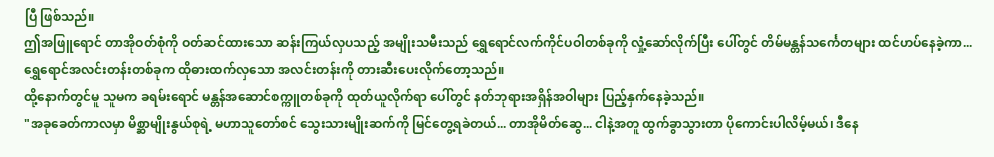ပြီ ဖြစ်သည်။
ဤအဖြူရောင် တာအိုဝတ်စုံကို ဝတ်ဆင်ထားသော ဆန်းကြယ်လှပသည့် အမျိုးသမီးသည် ရွှေရောင်လက်ကိုင်ပဝါတစ်ခုကို လှုံ့ဆော်လိုက်ပြီး ပေါ်တွင် တိမ်မန္တန်သင်္ကေတများ ထင်ဟပ်နေခဲ့ကာ...
ရွှေရောင်အလင်းတန်းတစ်ခုက ထိုဓားထက်လှသော အလင်းတန်းကို တားဆီးပေးလိုက်တော့သည်။
ထို့နောက်တွင်မူ သူမက ခရမ်းရောင် မန္တန်အဆောင်စက္ကူတစ်ခုကို ထုတ်ယူလိုက်ရာ ပေါ်တွင် နတ်ဘုရားအရှိန်အဝါများ ပြည့်နှက်နေခဲ့သည်။
"အခုခေတ်ကာလမှာ မိစ္ဆာမျိုးနွယ်စုရဲ့ မဟာသူတော်စင် သွေးသားမျိုးဆက်ကို မြင်တွေ့ရခဲတယ်... တာအိုမိတ်ဆွေ... ငါနဲ့အတူ ထွက်ခွာသွားတာ ပိုကောင်းပါလိမ့်မယ်၊ ဒီနေ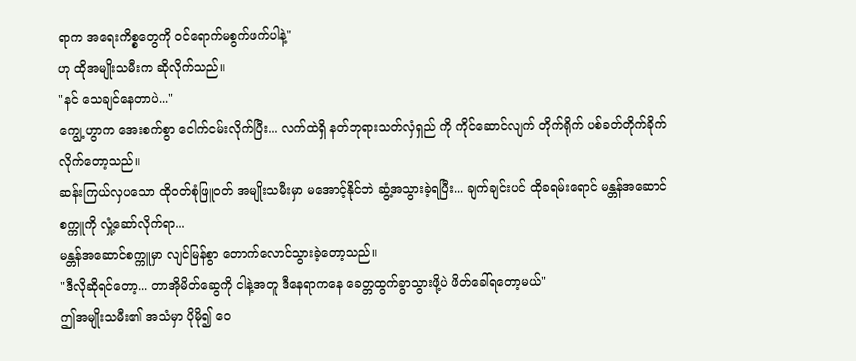ရာက အရေးကိစ္စတွေကို ဝင်ရောက်မစွက်ဖက်ပါနဲ့"
ဟု ထိုအမျိုးသမီးက ဆိုလိုက်သည်။
"နင် သေချင်နေတာပဲ..."
ကျွေ့ဟွာက အေးစက်စွာ ငေါက်ငမ်းလိုက်ပြီး... လက်ထဲရှိ နတ်ဘုရားသတ်လှံရှည် ကို ကိုင်ဆောင်လျက် တိုက်ရိုက် ပစ်ခတ်တိုက်ခိုက်လိုက်တော့သည်။
ဆန်းကြယ်လှပသော ထိုဝတ်စုံဖြူဝတ် အမျိုးသမီးမှာ မအောင့်နိုင်ဘဲ ဆွံ့အသွားခဲ့ရပြီး... ချက်ချင်းပင် ထိုခရမ်းရောင် မန္တန်အဆောင်စက္ကူကို လှုံ့ဆော်လိုက်ရာ...
မန္တန်အဆောင်စက္ကူမှာ လျင်မြန်စွာ တောက်လောင်သွားခဲ့တော့သည်။
"ဒီလိုဆိုရင်တော့... တာအိုမိတ်ဆွေကို ငါနဲ့အတူ ဒီနေရာကနေ ခေတ္တထွက်ခွာသွားဖို့ပဲ ဖိတ်ခေါ်ရတော့မယ်"
ဤအမျိုးသမီး၏ အသံမှာ ပိုမို၍ ဝေ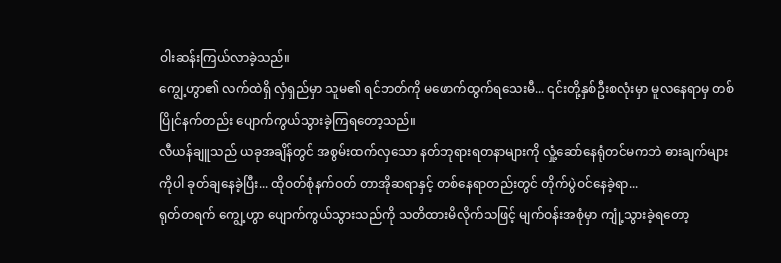ဝါးဆန်းကြယ်လာခဲ့သည်။
ကျွေ့ဟွာ၏ လက်ထဲရှိ လှံရှည်မှာ သူမ၏ ရင်ဘတ်ကို မဖောက်ထွက်ရသေးမီ... ၎င်းတို့နှစ်ဦးစလုံးမှာ မူလနေရာမှ တစ်ပြိုင်နက်တည်း ပျောက်ကွယ်သွားခဲ့ကြရတော့သည်။
လီယန်ချူသည် ယခုအချိန်တွင် အစွမ်းထက်လှသော နတ်ဘုရားရတနာများကို လှုံ့ဆော်နေရုံတင်မကဘဲ ဓားချက်များကိုပါ ခုတ်ချနေခဲ့ပြီး... ထိုဝတ်စုံနက်ဝတ် တာအိုဆရာနှင့် တစ်နေရာတည်းတွင် တိုက်ပွဲဝင်နေခဲ့ရာ...
ရုတ်တရက် ကျွေ့ဟွာ ပျောက်ကွယ်သွားသည်ကို သတိထားမိလိုက်သဖြင့် မျက်ဝန်းအစုံမှာ ကျုံ့သွားခဲ့ရတော့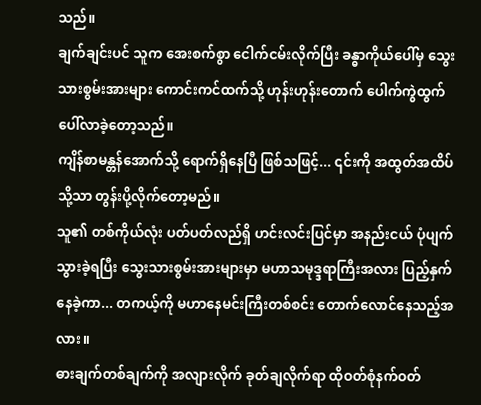သည်။
ချက်ချင်းပင် သူက အေးစက်စွာ ငေါက်ငမ်းလိုက်ပြီး ခန္ဓာကိုယ်ပေါ်မှ သွေးသားစွမ်းအားများ ကောင်းကင်ထက်သို့ ဟုန်းဟုန်းတောက် ပေါက်ကွဲထွက်ပေါ်လာခဲ့တော့သည်။
ကျိန်စာမန္တန်အောက်သို့ ရောက်ရှိနေပြီ ဖြစ်သဖြင့်... ၎င်းကို အထွတ်အထိပ်သို့သာ တွန်းပို့လိုက်တော့မည်။
သူ၏ တစ်ကိုယ်လုံး ပတ်ပတ်လည်ရှိ ဟင်းလင်းပြင်မှာ အနည်းငယ် ပုံပျက်သွားခဲ့ရပြီး သွေးသားစွမ်းအားများမှာ မဟာသမုဒ္ဒရာကြီးအလား ပြည့်နှက်နေခဲ့ကာ... တကယ့်ကို မဟာနေမင်းကြီးတစ်စင်း တောက်လောင်နေသည့်အလား။
ဓားချက်တစ်ချက်ကို အလျားလိုက် ခုတ်ချလိုက်ရာ ထိုဝတ်စုံနက်ဝတ်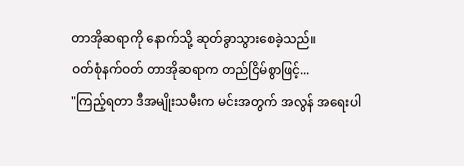တာအိုဆရာကို နောက်သို့ ဆုတ်ခွာသွားစေခဲ့သည်။
ဝတ်စုံနက်ဝတ် တာအိုဆရာက တည်ငြိမ်စွာဖြင့်...
"ကြည့်ရတာ ဒီအမျိုးသမီးက မင်းအတွက် အလွန် အရေးပါ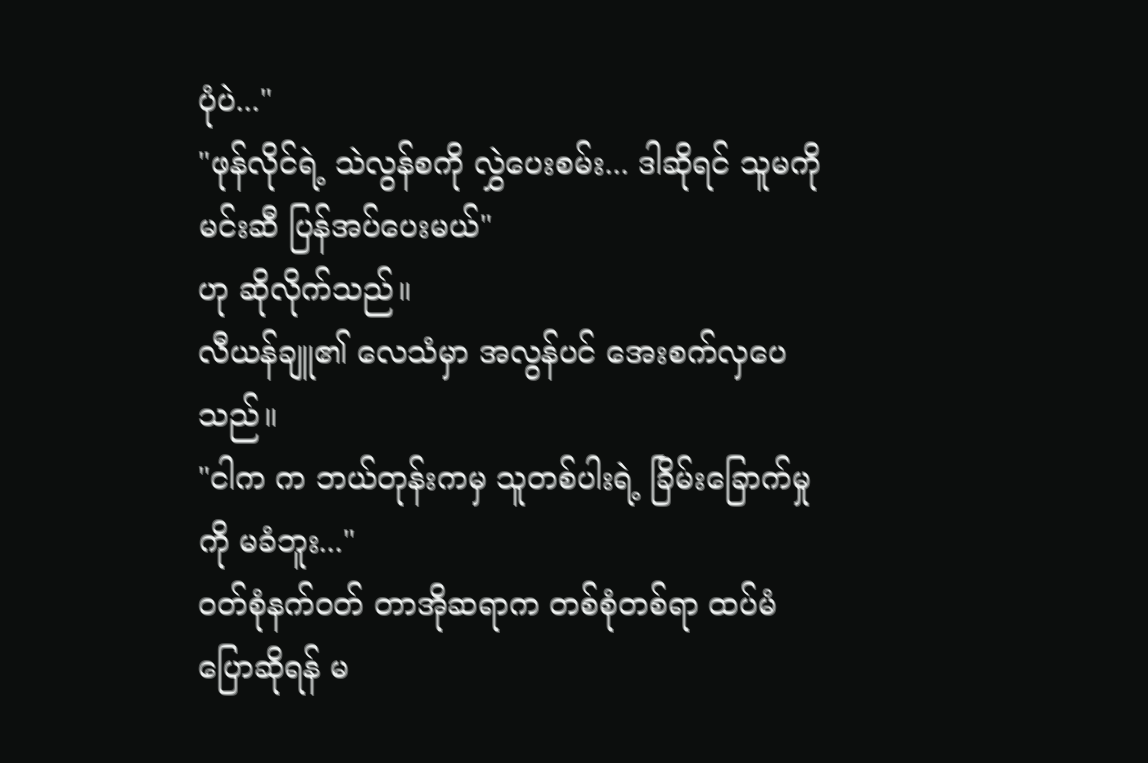ပုံပဲ..."
"ဖုန်လိုင်ရဲ့ သဲလွန်စကို လွှဲပေးစမ်း... ဒါဆိုရင် သူမကို မင်းဆီ ပြန်အပ်ပေးမယ်"
ဟု ဆိုလိုက်သည်။
လီယန်ချူ၏ လေသံမှာ အလွန်ပင် အေးစက်လှပေသည်။
"ငါက က ဘယ်တုန်းကမှ သူတစ်ပါးရဲ့ ခြိမ်းခြောက်မှုကို မခံဘူး..."
ဝတ်စုံနက်ဝတ် တာအိုဆရာက တစ်စုံတစ်ရာ ထပ်မံပြောဆိုရန် မ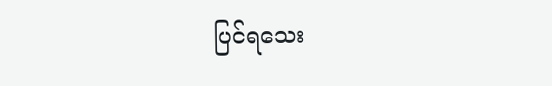ပြင်ရသေး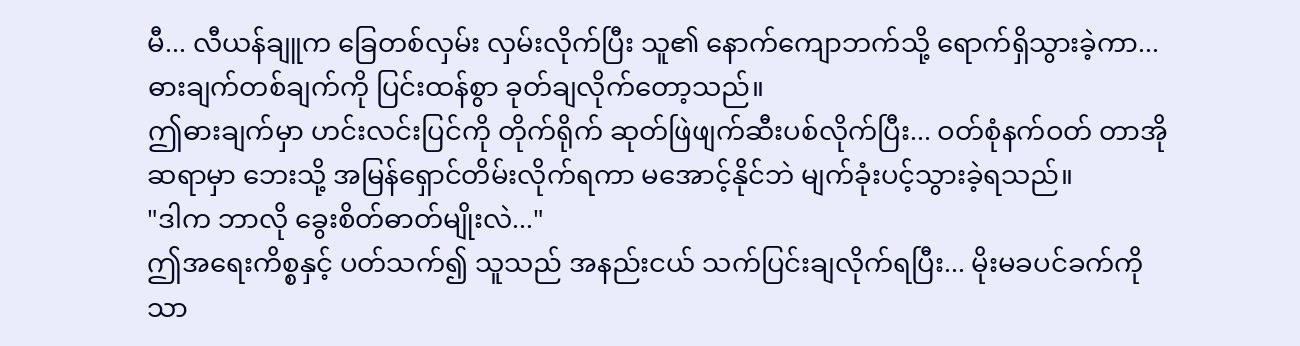မီ... လီယန်ချူက ခြေတစ်လှမ်း လှမ်းလိုက်ပြီး သူ၏ နောက်ကျောဘက်သို့ ရောက်ရှိသွားခဲ့ကာ...
ဓားချက်တစ်ချက်ကို ပြင်းထန်စွာ ခုတ်ချလိုက်တော့သည်။
ဤဓားချက်မှာ ဟင်းလင်းပြင်ကို တိုက်ရိုက် ဆုတ်ဖြဲဖျက်ဆီးပစ်လိုက်ပြီး... ဝတ်စုံနက်ဝတ် တာအိုဆရာမှာ ဘေးသို့ အမြန်ရှောင်တိမ်းလိုက်ရကာ မအောင့်နိုင်ဘဲ မျက်ခုံးပင့်သွားခဲ့ရသည်။
"ဒါက ဘာလို ခွေးစိတ်ဓာတ်မျိုးလဲ..."
ဤအရေးကိစ္စနှင့် ပတ်သက်၍ သူသည် အနည်းငယ် သက်ပြင်းချလိုက်ရပြီး... မိုးမခပင်ခက်ကိုသာ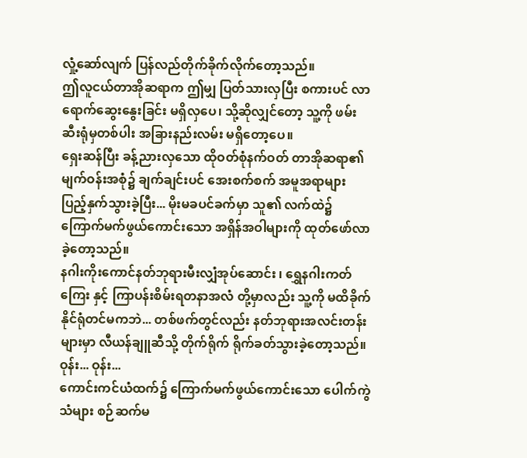လှုံ့ဆော်လျက် ပြန်လည်တိုက်ခိုက်လိုက်တော့သည်။
ဤလူငယ်တာအိုဆရာက ဤမျှ ပြတ်သားလှပြီး စကားပင် လာရောက်ဆွေးနွေးခြင်း မရှိလှပေ၊ သို့ဆိုလျှင်တော့ သူ့ကို ဖမ်းဆီးရုံမှတစ်ပါး အခြားနည်းလမ်း မရှိတော့ပေ။
ရှေးဆန်ပြီး ခန့်ညားလှသော ထိုဝတ်စုံနက်ဝတ် တာအိုဆရာ၏ မျက်ဝန်းအစုံ၌ ချက်ချင်းပင် အေးစက်စက် အမူအရာများ ပြည့်နှက်သွားခဲ့ပြီး... မိုးမခပင်ခက်မှာ သူ၏ လက်ထဲ၌ ကြောက်မက်ဖွယ်ကောင်းသော အရှိန်အဝါများကို ထုတ်ဖော်လာခဲ့တော့သည်။
နဂါးကိုးကောင်နတ်ဘုရားမီးလျှံအုပ်ဆောင်း ၊ ရွှေနဂါးကတ်ကြေး နှင့် ကြာပန်းစိမ်းရတနာအလံ တို့မှာလည်း သူ့ကို မထိခိုက်နိုင်ရုံတင်မကဘဲ... တစ်ဖက်တွင်လည်း နတ်ဘုရားအလင်းတန်းများမှာ လီယန်ချူဆီသို့ တိုက်ရိုက် ရိုက်ခတ်သွားခဲ့တော့သည်။
ဝုန်း... ဝုန်း...
ကောင်းကင်ယံထက်၌ ကြောက်မက်ဖွယ်ကောင်းသော ပေါက်ကွဲသံများ စဉ်ဆက်မ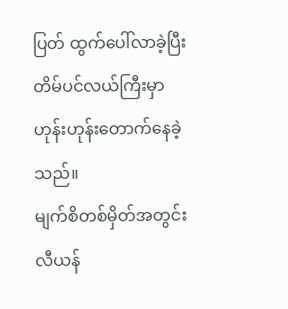ပြတ် ထွက်ပေါ်လာခဲ့ပြီး တိမ်ပင်လယ်ကြီးမှာ ဟုန်းဟုန်းတောက်နေခဲ့သည်။
မျက်စိတစ်မှိတ်အတွင်း လီယန်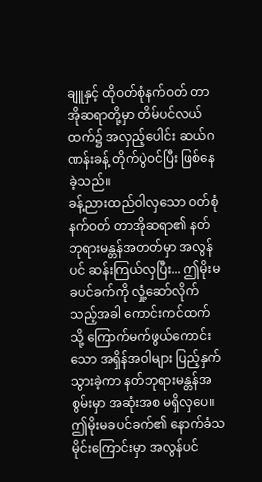ချူနှင့် ထိုဝတ်စုံနက်ဝတ် တာအိုဆရာတို့မှာ တိမ်ပင်လယ်ထက်၌ အလှည့်ပေါင်း ဆယ်ဂဏန်းခန့် တိုက်ပွဲဝင်ပြီး ဖြစ်နေခဲ့သည်။
ခန့်ညားထည်ဝါလှသော ဝတ်စုံနက်ဝတ် တာအိုဆရာ၏ နတ်ဘုရားမန္တန်အတတ်မှာ အလွန်ပင် ဆန်းကြယ်လှပြီး... ဤမိုးမခပင်ခက်ကို လှုံ့ဆော်လိုက်သည့်အခါ ကောင်းကင်ထက်သို့ ကြောက်မက်ဖွယ်ကောင်းသော အရှိန်အဝါများ ပြည့်နှက်သွားခဲ့ကာ နတ်ဘုရားမန္တန်အစွမ်းမှာ အဆုံးအစ မရှိလှပေ။
ဤမိုးမခပင်ခက်၏ နောက်ခံသမိုင်းကြောင်းမှာ အလွန်ပင်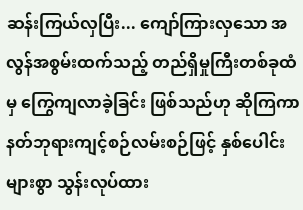ဆန်းကြယ်လှပြီး... ကျော်ကြားလှသော အလွန်အစွမ်းထက်သည့် တည်ရှိမှုကြီးတစ်ခုထံမှ ကြွေကျလာခဲ့ခြင်း ဖြစ်သည်ဟု ဆိုကြကာ နတ်ဘုရားကျင့်စဉ်လမ်းစဉ်ဖြင့် နှစ်ပေါင်းများစွာ သွန်းလုပ်ထား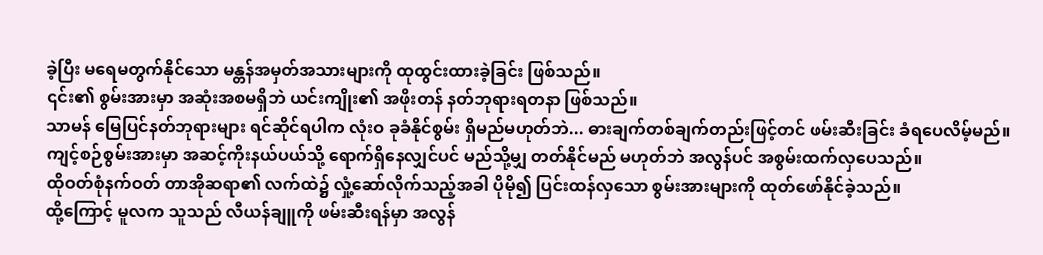ခဲ့ပြီး မရေမတွက်နိုင်သော မန္တန်အမှတ်အသားများကို ထုထွင်းထားခဲ့ခြင်း ဖြစ်သည်။
၎င်း၏ စွမ်းအားမှာ အဆုံးအစမရှိဘဲ ယင်းကျိုး၏ အဖိုးတန် နတ်ဘုရားရတနာ ဖြစ်သည်။
သာမန် မြေပြင်နတ်ဘုရားများ ရင်ဆိုင်ရပါက လုံးဝ ခုခံနိုင်စွမ်း ရှိမည်မဟုတ်ဘဲ... ဓားချက်တစ်ချက်တည်းဖြင့်တင် ဖမ်းဆီးခြင်း ခံရပေလိမ့်မည်။
ကျင့်စဉ်စွမ်းအားမှာ အဆင့်ကိုးနယ်ပယ်သို့ ရောက်ရှိနေလျှင်ပင် မည်သို့မျှ တတ်နိုင်မည် မဟုတ်ဘဲ အလွန်ပင် အစွမ်းထက်လှပေသည်။
ထိုဝတ်စုံနက်ဝတ် တာအိုဆရာ၏ လက်ထဲ၌ လှုံ့ဆော်လိုက်သည့်အခါ ပိုမို၍ ပြင်းထန်လှသော စွမ်းအားများကို ထုတ်ဖော်နိုင်ခဲ့သည်။
ထို့ကြောင့် မူလက သူသည် လီယန်ချူကို ဖမ်းဆီးရန်မှာ အလွန်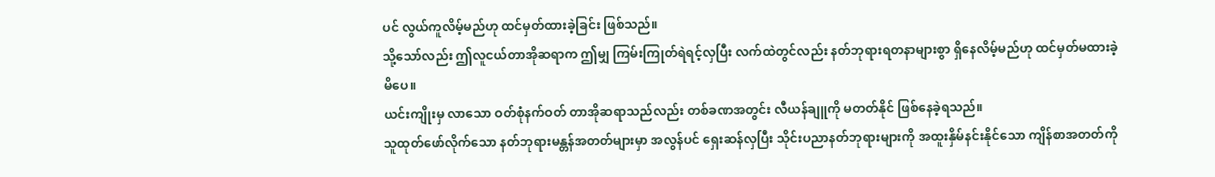ပင် လွယ်ကူလိမ့်မည်ဟု ထင်မှတ်ထားခဲ့ခြင်း ဖြစ်သည်။
သို့သော်လည်း ဤလူငယ်တာအိုဆရာက ဤမျှ ကြမ်းကြုတ်ရဲရင့်လှပြီး လက်ထဲတွင်လည်း နတ်ဘုရားရတနာများစွာ ရှိနေလိမ့်မည်ဟု ထင်မှတ်မထားခဲ့မိပေ။
ယင်းကျိုးမှ လာသော ဝတ်စုံနက်ဝတ် တာအိုဆရာသည်လည်း တစ်ခဏအတွင်း လီယန်ချူကို မတတ်နိုင် ဖြစ်နေခဲ့ရသည်။
သူထုတ်ဖော်လိုက်သော နတ်ဘုရားမန္တန်အတတ်များမှာ အလွန်ပင် ရှေးဆန်လှပြီး သိုင်းပညာနတ်ဘုရားများကို အထူးနှိမ်နင်းနိုင်သော ကျိန်စာအတတ်ကို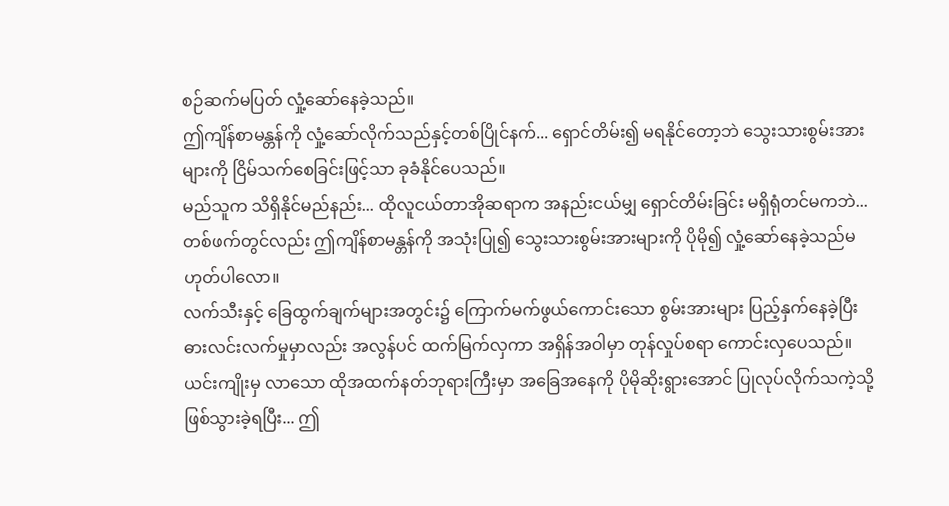စဉ်ဆက်မပြတ် လှုံ့ဆော်နေခဲ့သည်။
ဤကျိန်စာမန္တန်ကို လှုံ့ဆော်လိုက်သည်နှင့်တစ်ပြိုင်နက်... ရှောင်တိမ်း၍ မရနိုင်တော့ဘဲ သွေးသားစွမ်းအားများကို ငြိမ်သက်စေခြင်းဖြင့်သာ ခုခံနိုင်ပေသည်။
မည်သူက သိရှိနိုင်မည်နည်း... ထိုလူငယ်တာအိုဆရာက အနည်းငယ်မျှ ရှောင်တိမ်းခြင်း မရှိရုံတင်မကဘဲ... တစ်ဖက်တွင်လည်း ဤကျိန်စာမန္တန်ကို အသုံးပြု၍ သွေးသားစွမ်းအားများကို ပိုမို၍ လှုံ့ဆော်နေခဲ့သည်မဟုတ်ပါလော။
လက်သီးနှင့် ခြေထွက်ချက်များအတွင်း၌ ကြောက်မက်ဖွယ်ကောင်းသော စွမ်းအားများ ပြည့်နှက်နေခဲ့ပြီး ဓားလင်းလက်မှုမှာလည်း အလွန်ပင် ထက်မြက်လှကာ အရှိန်အဝါမှာ တုန်လှုပ်စရာ ကောင်းလှပေသည်။
ယင်းကျိုးမှ လာသော ထိုအထက်နတ်ဘုရားကြီးမှာ အခြေအနေကို ပိုမိုဆိုးရွားအောင် ပြုလုပ်လိုက်သကဲ့သို့ ဖြစ်သွားခဲ့ရပြီး... ဤ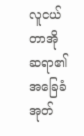လူငယ်တာအိုဆရာ၏ အခြေခံအုတ်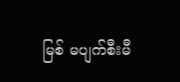မြစ် မပျက်စီးမီ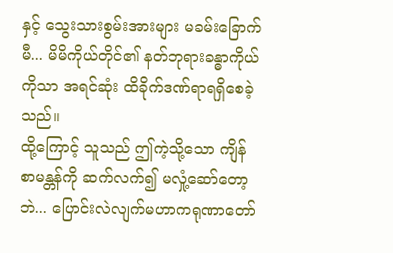နှင့် သွေးသားစွမ်းအားများ မခမ်းခြောက်မီ... မိမိကိုယ်တိုင်၏ နတ်ဘုရားခန္ဓာကိုယ်ကိုသာ အရင်ဆုံး ထိခိုက်ဒဏ်ရာရရှိစေခဲ့သည်။
ထို့ကြောင့် သူသည် ဤကဲ့သို့သော ကျိန်စာမန္တန်ကို ဆက်လက်၍ မလှုံ့ဆော်တော့ဘဲ... ပြောင်းလဲလျက်မဟာကရုဏာတော်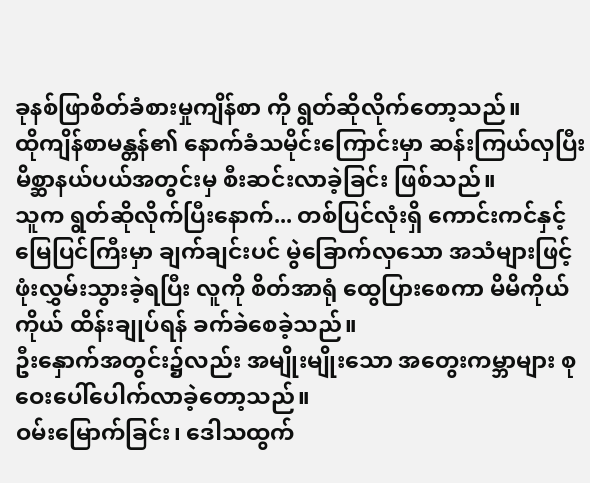ခုနစ်ဖြာစိတ်ခံစားမှုကျိန်စာ ကို ရွတ်ဆိုလိုက်တော့သည်။
ထိုကျိန်စာမန္တန်၏ နောက်ခံသမိုင်းကြောင်းမှာ ဆန်းကြယ်လှပြီး မိစ္ဆာနယ်ပယ်အတွင်းမှ စီးဆင်းလာခဲ့ခြင်း ဖြစ်သည်။
သူက ရွတ်ဆိုလိုက်ပြီးနောက်... တစ်ပြင်လုံးရှိ ကောင်းကင်နှင့်မြေပြင်ကြီးမှာ ချက်ချင်းပင် မွဲခြောက်လှသော အသံများဖြင့် ဖုံးလွှမ်းသွားခဲ့ရပြီး လူကို စိတ်အာရုံ ထွေပြားစေကာ မိမိကိုယ်ကိုယ် ထိန်းချုပ်ရန် ခက်ခဲစေခဲ့သည်။
ဦးနှောက်အတွင်း၌လည်း အမျိုးမျိုးသော အတွေးကမ္ဘာများ စုဝေးပေါ်ပေါက်လာခဲ့တော့သည်။
ဝမ်းမြောက်ခြင်း၊ ဒေါသထွက်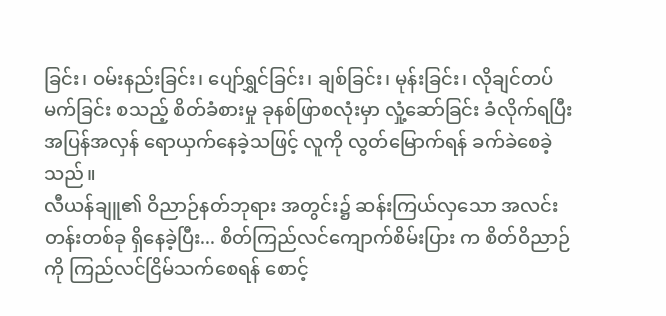ခြင်း၊ ဝမ်းနည်းခြင်း၊ ပျော်ရွှင်ခြင်း၊ ချစ်ခြင်း၊ မုန်းခြင်း၊ လိုချင်တပ်မက်ခြင်း စသည့် စိတ်ခံစားမှု ခုနစ်ဖြာစလုံးမှာ လှုံ့ဆော်ခြင်း ခံလိုက်ရပြီး အပြန်အလှန် ရောယှက်နေခဲ့သဖြင့် လူကို လွတ်မြောက်ရန် ခက်ခဲစေခဲ့သည်။
လီယန်ချူ၏ ဝိညာဉ်နတ်ဘုရား အတွင်း၌ ဆန်းကြယ်လှသော အလင်းတန်းတစ်ခု ရှိနေခဲ့ပြီး... စိတ်ကြည်လင်ကျောက်စိမ်းပြား က စိတ်ဝိညာဉ်ကို ကြည်လင်ငြိမ်သက်စေရန် စောင့်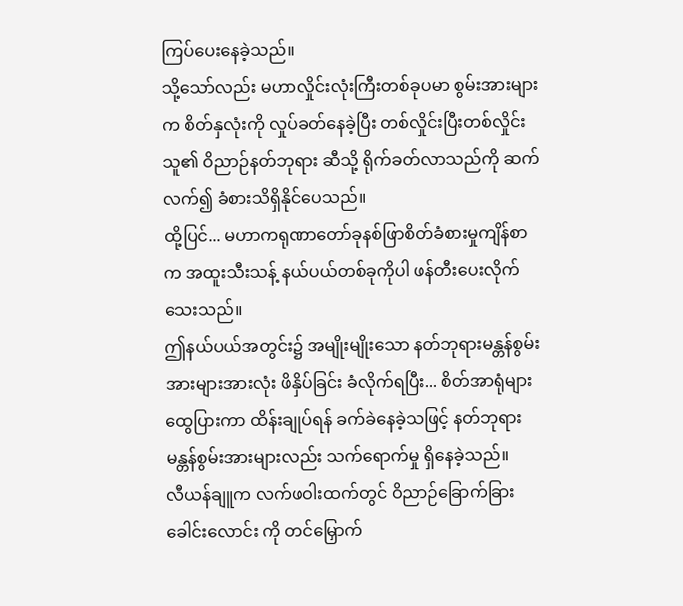ကြပ်ပေးနေခဲ့သည်။
သို့သော်လည်း မဟာလှိုင်းလုံးကြီးတစ်ခုပမာ စွမ်းအားများက စိတ်နှလုံးကို လှုပ်ခတ်နေခဲ့ပြီး တစ်လှိုင်းပြီးတစ်လှိုင်း သူ၏ ဝိညာဉ်နတ်ဘုရား ဆီသို့ ရိုက်ခတ်လာသည်ကို ဆက်လက်၍ ခံစားသိရှိနိုင်ပေသည်။
ထို့ပြင်... မဟာကရုဏာတော်ခုနစ်ဖြာစိတ်ခံစားမှုကျိန်စာ က အထူးသီးသန့် နယ်ပယ်တစ်ခုကိုပါ ဖန်တီးပေးလိုက်သေးသည်။
ဤနယ်ပယ်အတွင်း၌ အမျိုးမျိုးသော နတ်ဘုရားမန္တန်စွမ်းအားများအားလုံး ဖိနှိပ်ခြင်း ခံလိုက်ရပြီး... စိတ်အာရုံများ ထွေပြားကာ ထိန်းချုပ်ရန် ခက်ခဲနေခဲ့သဖြင့် နတ်ဘုရားမန္တန်စွမ်းအားများလည်း သက်ရောက်မှု ရှိနေခဲ့သည်။
လီယန်ချူက လက်ဖဝါးထက်တွင် ဝိညာဉ်ခြောက်ခြားခေါင်းလောင်း ကို တင်မြှောက်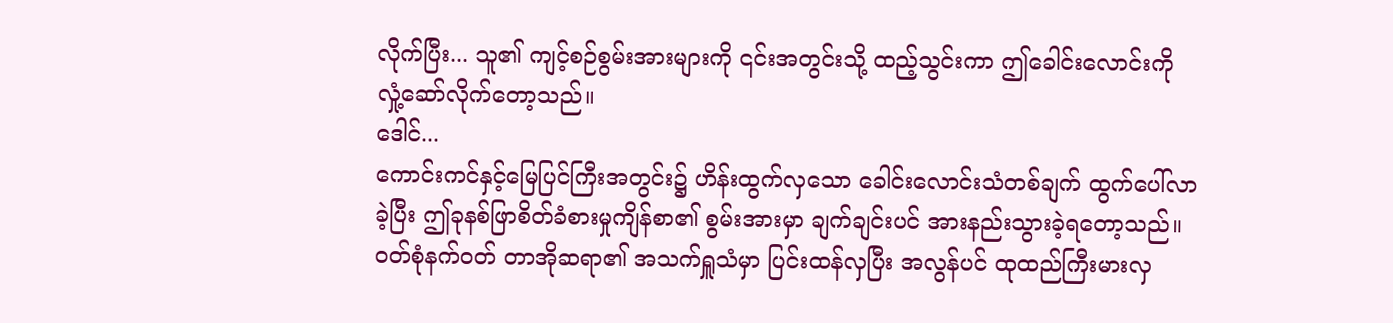လိုက်ပြီး... သူ၏ ကျင့်စဉ်စွမ်းအားများကို ၎င်းအတွင်းသို့ ထည့်သွင်းကာ ဤခေါင်းလောင်းကို လှုံ့ဆော်လိုက်တော့သည်။
ဒေါင်...
ကောင်းကင်နှင့်မြေပြင်ကြီးအတွင်း၌ ဟိန်းထွက်လှသော ခေါင်းလောင်းသံတစ်ချက် ထွက်ပေါ်လာခဲ့ပြီး ဤခုနစ်ဖြာစိတ်ခံစားမှုကျိန်စာ၏ စွမ်းအားမှာ ချက်ချင်းပင် အားနည်းသွားခဲ့ရတော့သည်။
ဝတ်စုံနက်ဝတ် တာအိုဆရာ၏ အသက်ရှူသံမှာ ပြင်းထန်လှပြီး အလွန်ပင် ထုထည်ကြီးမားလှ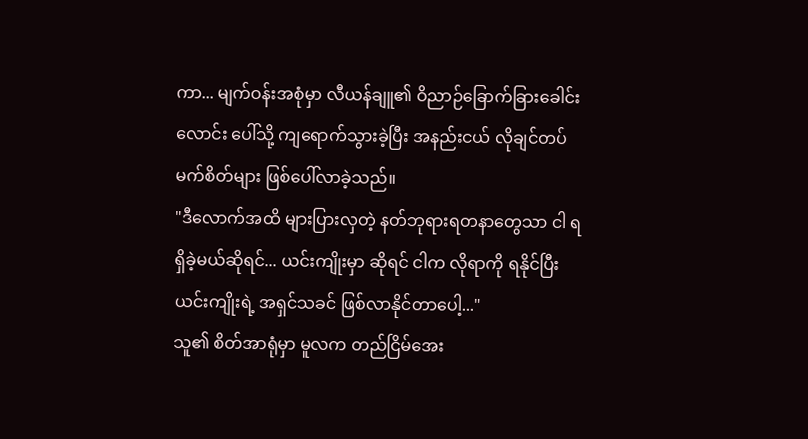ကာ... မျက်ဝန်းအစုံမှာ လီယန်ချူ၏ ဝိညာဉ်ခြောက်ခြားခေါင်းလောင်း ပေါ်သို့ ကျရောက်သွားခဲ့ပြီး အနည်းငယ် လိုချင်တပ်မက်စိတ်များ ဖြစ်ပေါ်လာခဲ့သည်။
"ဒီလောက်အထိ များပြားလှတဲ့ နတ်ဘုရားရတနာတွေသာ ငါ ရရှိခဲ့မယ်ဆိုရင်... ယင်းကျိုးမှာ ဆိုရင် ငါက လိုရာကို ရနိုင်ပြီး ယင်းကျိုးရဲ့ အရှင်သခင် ဖြစ်လာနိုင်တာပေါ့..."
သူ၏ စိတ်အာရုံမှာ မူလက တည်ငြိမ်အေး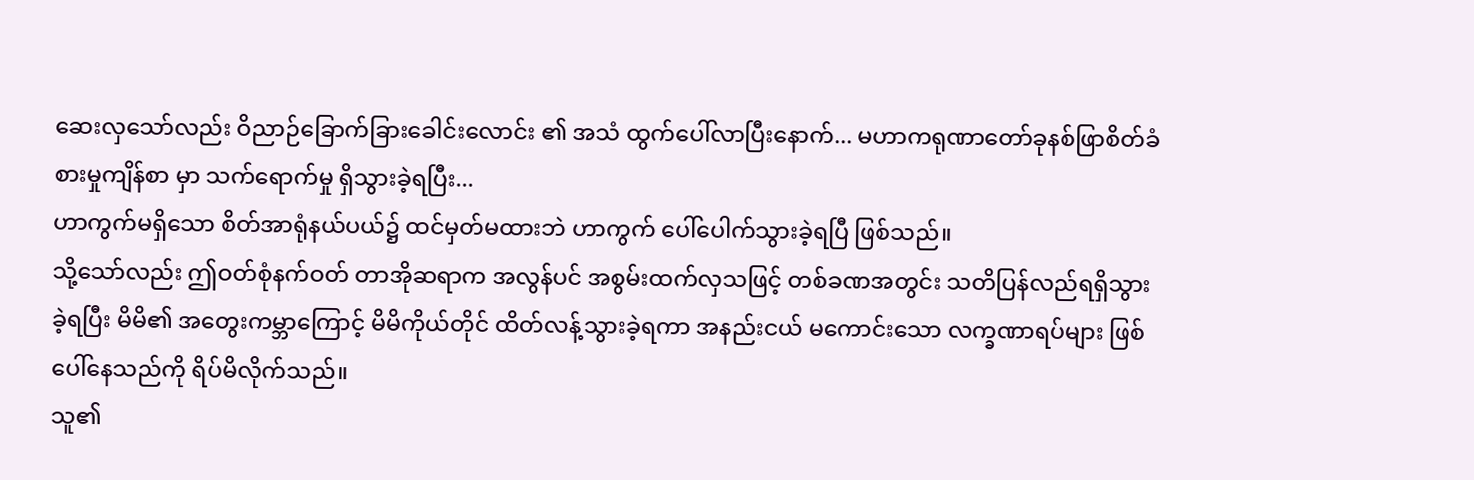ဆေးလှသော်လည်း ဝိညာဉ်ခြောက်ခြားခေါင်းလောင်း ၏ အသံ ထွက်ပေါ်လာပြီးနောက်... မဟာကရုဏာတော်ခုနစ်ဖြာစိတ်ခံစားမှုကျိန်စာ မှာ သက်ရောက်မှု ရှိသွားခဲ့ရပြီး...
ဟာကွက်မရှိသော စိတ်အာရုံနယ်ပယ်၌ ထင်မှတ်မထားဘဲ ဟာကွက် ပေါ်ပေါက်သွားခဲ့ရပြီ ဖြစ်သည်။
သို့သော်လည်း ဤဝတ်စုံနက်ဝတ် တာအိုဆရာက အလွန်ပင် အစွမ်းထက်လှသဖြင့် တစ်ခဏအတွင်း သတိပြန်လည်ရရှိသွားခဲ့ရပြီး မိမိ၏ အတွေးကမ္ဘာကြောင့် မိမိကိုယ်တိုင် ထိတ်လန့်သွားခဲ့ရကာ အနည်းငယ် မကောင်းသော လက္ခဏာရပ်များ ဖြစ်ပေါ်နေသည်ကို ရိပ်မိလိုက်သည်။
သူ၏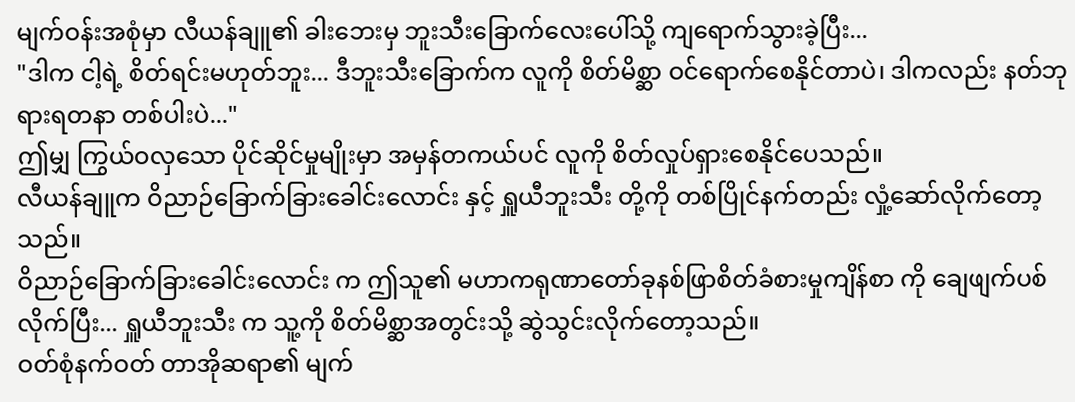မျက်ဝန်းအစုံမှာ လီယန်ချူ၏ ခါးဘေးမှ ဘူးသီးခြောက်လေးပေါ်သို့ ကျရောက်သွားခဲ့ပြီး...
"ဒါက ငါ့ရဲ့ စိတ်ရင်းမဟုတ်ဘူး... ဒီဘူးသီးခြောက်က လူကို စိတ်မိစ္ဆာ ဝင်ရောက်စေနိုင်တာပဲ၊ ဒါကလည်း နတ်ဘုရားရတနာ တစ်ပါးပဲ..."
ဤမျှ ကြွယ်ဝလှသော ပိုင်ဆိုင်မှုမျိုးမှာ အမှန်တကယ်ပင် လူကို စိတ်လှုပ်ရှားစေနိုင်ပေသည်။
လီယန်ချူက ဝိညာဉ်ခြောက်ခြားခေါင်းလောင်း နှင့် ရှူယီဘူးသီး တို့ကို တစ်ပြိုင်နက်တည်း လှုံ့ဆော်လိုက်တော့သည်။
ဝိညာဉ်ခြောက်ခြားခေါင်းလောင်း က ဤသူ၏ မဟာကရုဏာတော်ခုနစ်ဖြာစိတ်ခံစားမှုကျိန်စာ ကို ချေဖျက်ပစ်လိုက်ပြီး... ရှူယီဘူးသီး က သူ့ကို စိတ်မိစ္ဆာအတွင်းသို့ ဆွဲသွင်းလိုက်တော့သည်။
ဝတ်စုံနက်ဝတ် တာအိုဆရာ၏ မျက်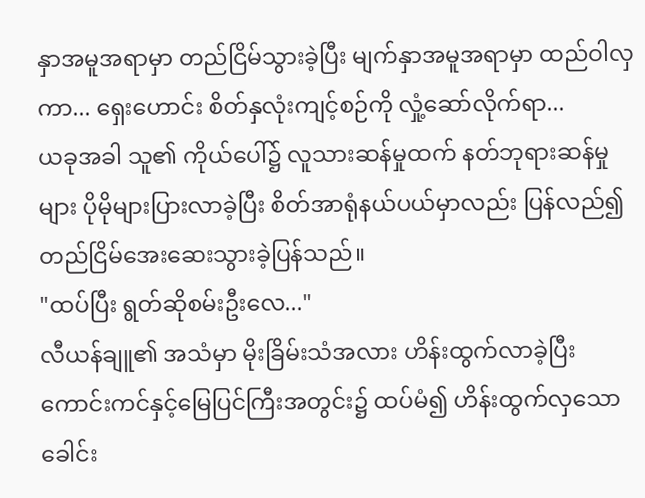နှာအမူအရာမှာ တည်ငြိမ်သွားခဲ့ပြီး မျက်နှာအမူအရာမှာ ထည်ဝါလှကာ... ရှေးဟောင်း စိတ်နှလုံးကျင့်စဉ်ကို လှုံ့ဆော်လိုက်ရာ...
ယခုအခါ သူ၏ ကိုယ်ပေါ်၌ လူသားဆန်မှုထက် နတ်ဘုရားဆန်မှုများ ပိုမိုများပြားလာခဲ့ပြီး စိတ်အာရုံနယ်ပယ်မှာလည်း ပြန်လည်၍ တည်ငြိမ်အေးဆေးသွားခဲ့ပြန်သည်။
"ထပ်ပြီး ရွတ်ဆိုစမ်းဦးလေ..."
လီယန်ချူ၏ အသံမှာ မိုးခြိမ်းသံအလား ဟိန်းထွက်လာခဲ့ပြီး ကောင်းကင်နှင့်မြေပြင်ကြီးအတွင်း၌ ထပ်မံ၍ ဟိန်းထွက်လှသော ခေါင်း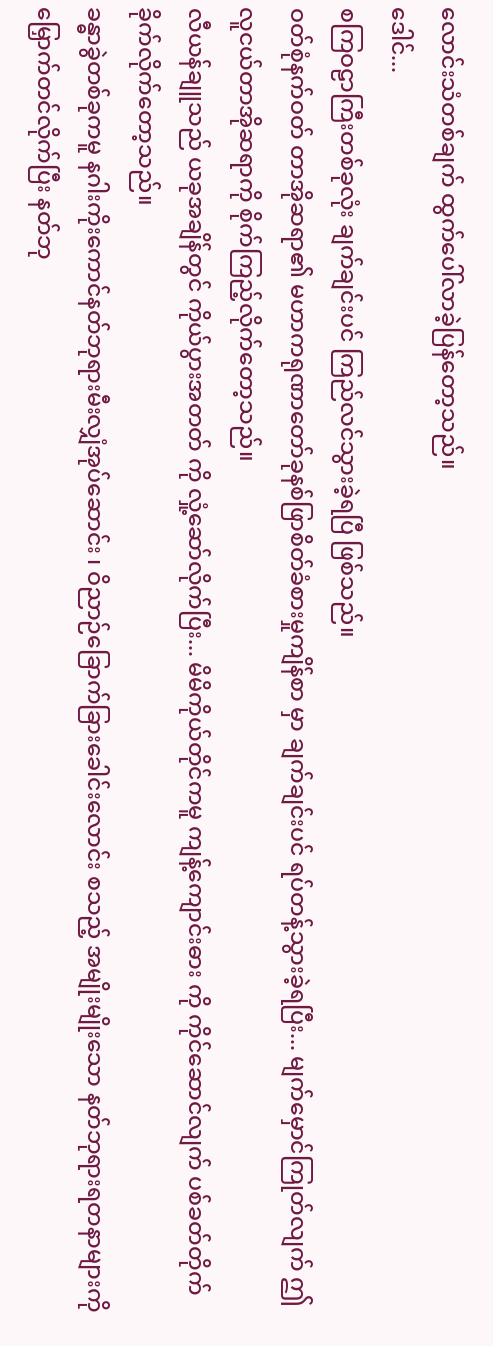လောင်းသံတစ်ချက် ထွက်ပေါ်လာခဲ့ပြန်တော့သည်။
ဒေါင်...
စကြဝဠာကြီးတစ်ခုလုံး ချက်ချင်းပင် ကြည်လင်သွားခဲ့ရပြီ ဖြစ်သည်။
ဝတ်စုံနက်ဝတ် တာအိုဆရာ၏ မဟာကရုဏာတော်ခုနစ်ဖြာစိတ်ခံစားမှုကျိန်စာ မှာ ချက်ချင်းပင် ရပ်တန့်သွားခဲ့ရပြီး... မျက်မှောင်ကြုတ်လျက် ဤလူငယ်တာအိုဆရာကို စိုက်ကြည့်လိုက်တော့သည်။
လီယန်ချူသည် ယခုအချိန်တွင် ကိုယ်ပွားအတတ် ကို လှုံ့ဆော်လိုက်ပြီး... မိမိကိုယ်တိုင်ကမူ ကျန့်ကျောင်းဓား ကို ကိုင်ဆောင်လျက် ပစ်ခတ်တိုက်ခိုက်လိုက်တော့သည်။
ခန္ဓာခွဲတစ်ခုကမူ နဂါးကိုးကောင်နတ်ဘုရားမီးလျှံအုပ်ဆောင်း ၊ ဝိညာဉ်ခြောက်ခြားခေါင်းလောင်း စသည့် အမျိုးမျိုးသော နတ်ဘုရားရတနာများကို မြှောက်တင်လိုက်ပြီး နတ်ဘု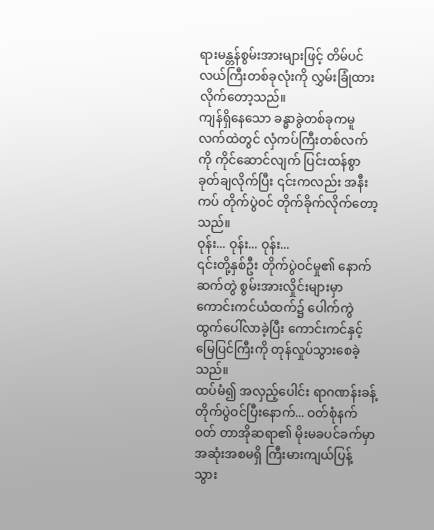ရားမန္တန်စွမ်းအားများဖြင့် တိမ်ပင်လယ်ကြီးတစ်ခုလုံးကို လွှမ်းခြုံထားလိုက်တော့သည်။
ကျန်ရှိနေသော ခန္ဓာခွဲတစ်ခုကမူ လက်ထဲတွင် လှံကပ်ကြီးတစ်လက်ကို ကိုင်ဆောင်လျက် ပြင်းထန်စွာ ခုတ်ချလိုက်ပြီး ၎င်းကလည်း အနီးကပ် တိုက်ပွဲဝင် တိုက်ခိုက်လိုက်တော့သည်။
ဝုန်း... ဝုန်း... ဝုန်း...
၎င်းတို့နှစ်ဦး တိုက်ပွဲဝင်မှု၏ နောက်ဆက်တွဲ စွမ်းအားလှိုင်းများမှာ ကောင်းကင်ယံထက်၌ ပေါက်ကွဲထွက်ပေါ်လာခဲ့ပြီး ကောင်းကင်နှင့် မြေပြင်ကြီးကို တုန်လှုပ်သွားစေခဲ့သည်။
ထပ်မံ၍ အလှည့်ပေါင်း ရာဂဏန်းခန့် တိုက်ပွဲဝင်ပြီးနောက်... ဝတ်စုံနက်ဝတ် တာအိုဆရာ၏ မိုးမခပင်ခက်မှာ အဆုံးအစမရှိ ကြီးမားကျယ်ပြန့်သွား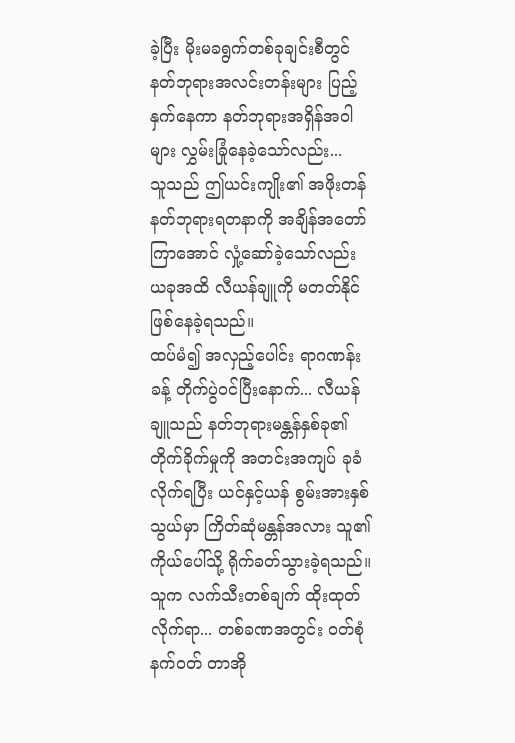ခဲ့ပြီး မိုးမခရွက်တစ်ခုချင်းစီတွင် နတ်ဘုရားအလင်းတန်းများ ပြည့်နှက်နေကာ နတ်ဘုရားအရှိန်အဝါများ လွှမ်းခြုံနေခဲ့သော်လည်း...
သူသည် ဤယင်းကျိုး၏ အဖိုးတန်နတ်ဘုရားရတနာကို အချိန်အတော်ကြာအောင် လှုံ့ဆော်ခဲ့သော်လည်း ယခုအထိ လီယန်ချူကို မတတ်နိုင် ဖြစ်နေခဲ့ရသည်။
ထပ်မံ၍ အလှည့်ပေါင်း ရာဂဏန်းခန့် တိုက်ပွဲဝင်ပြီးနောက်... လီယန်ချူသည် နတ်ဘုရားမန္တန်နှစ်ခု၏ တိုက်ခိုက်မှုကို အတင်းအကျပ် ခုခံလိုက်ရပြီး ယင်နှင့်ယန် စွမ်းအားနှစ်သွယ်မှာ ကြိတ်ဆုံမန္တန်အလား သူ၏ ကိုယ်ပေါ်သို့ ရိုက်ခတ်သွားခဲ့ရသည်။
သူက လက်သီးတစ်ချက် ထိုးထုတ်လိုက်ရာ... တစ်ခဏအတွင်း ဝတ်စုံနက်ဝတ် တာအို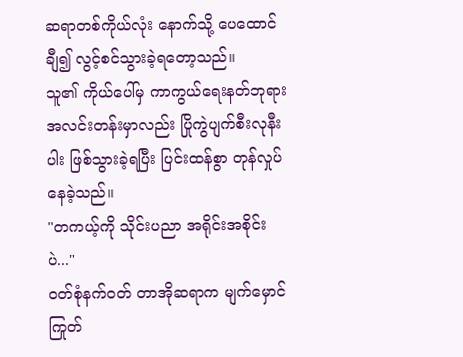ဆရာတစ်ကိုယ်လုံး နောက်သို့ ပေထောင်ချီ၍ လွင့်စင်သွားခဲ့ရတော့သည်။
သူ၏ ကိုယ်ပေါ်မှ ကာကွယ်ရေးနတ်ဘုရားအလင်းတန်းမှာလည်း ပြိုကွဲပျက်စီးလုနီးပါး ဖြစ်သွားခဲ့ရပြီး ပြင်းထန်စွာ တုန်လှုပ်နေခဲ့သည်။
"တကယ့်ကို သိုင်းပညာ အရိုင်းအစိုင်းပဲ..."
ဝတ်စုံနက်ဝတ် တာအိုဆရာက မျက်မှောင်ကြုတ်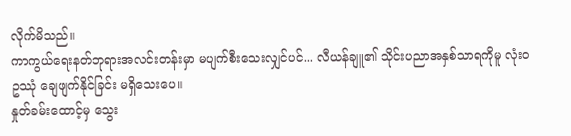လိုက်မိသည်။
ကာကွယ်ရေးနတ်ဘုရားအလင်းတန်းမှာ မပျက်စီးသေးလျှင်ပင်... လီယန်ချူ၏ သိုင်းပညာအနှစ်သာရကိုမူ လုံးဝ ဥဿုံ ချေဖျက်နိုင်ခြင်း မရှိသေးပေ။
နှုတ်ခမ်းထောင့်မှ သွေး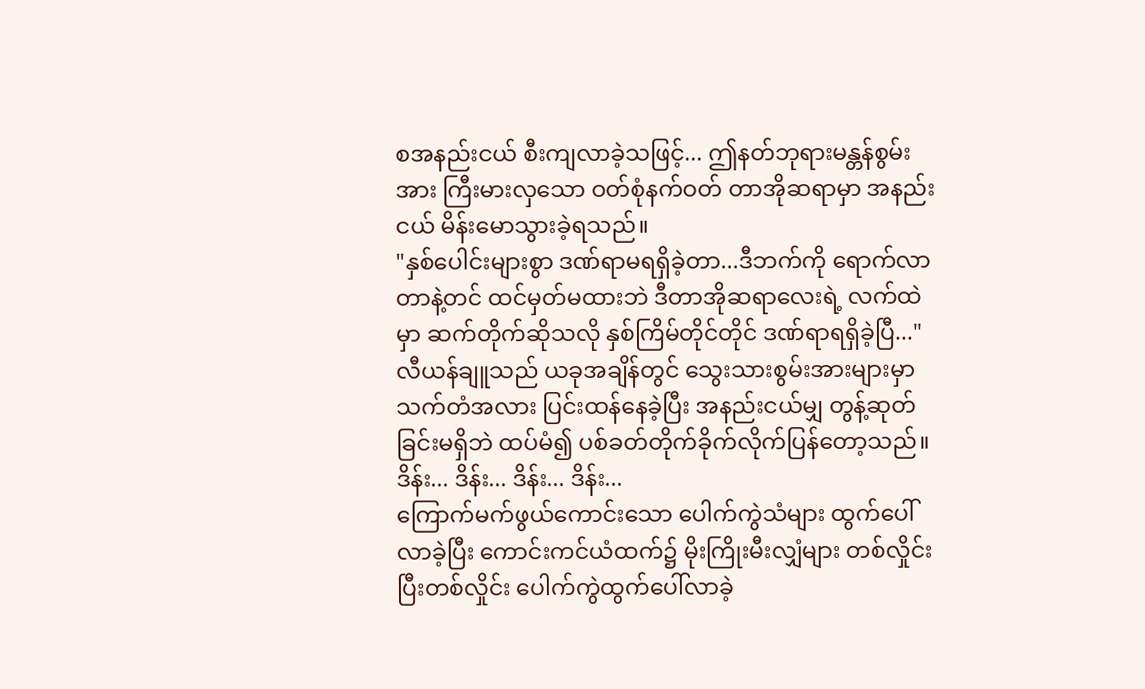စအနည်းငယ် စီးကျလာခဲ့သဖြင့်... ဤနတ်ဘုရားမန္တန်စွမ်းအား ကြီးမားလှသော ဝတ်စုံနက်ဝတ် တာအိုဆရာမှာ အနည်းငယ် မိန်းမောသွားခဲ့ရသည်။
"နှစ်ပေါင်းများစွာ ဒဏ်ရာမရရှိခဲ့တာ...ဒီဘက်ကို ရောက်လာတာနဲ့တင် ထင်မှတ်မထားဘဲ ဒီတာအိုဆရာလေးရဲ့ လက်ထဲမှာ ဆက်တိုက်ဆိုသလို နှစ်ကြိမ်တိုင်တိုင် ဒဏ်ရာရရှိခဲ့ပြီ..."
လီယန်ချူသည် ယခုအချိန်တွင် သွေးသားစွမ်းအားများမှာ သက်တံအလား ပြင်းထန်နေခဲ့ပြီး အနည်းငယ်မျှ တွန့်ဆုတ်ခြင်းမရှိဘဲ ထပ်မံ၍ ပစ်ခတ်တိုက်ခိုက်လိုက်ပြန်တော့သည်။
ဒိန်း... ဒိန်း... ဒိန်း... ဒိန်း...
ကြောက်မက်ဖွယ်ကောင်းသော ပေါက်ကွဲသံများ ထွက်ပေါ်လာခဲ့ပြီး ကောင်းကင်ယံထက်၌ မိုးကြိုးမီးလျှံများ တစ်လှိုင်းပြီးတစ်လှိုင်း ပေါက်ကွဲထွက်ပေါ်လာခဲ့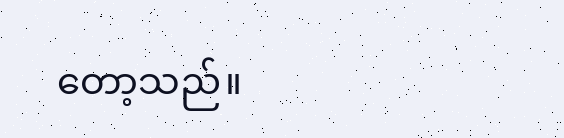တော့သည်။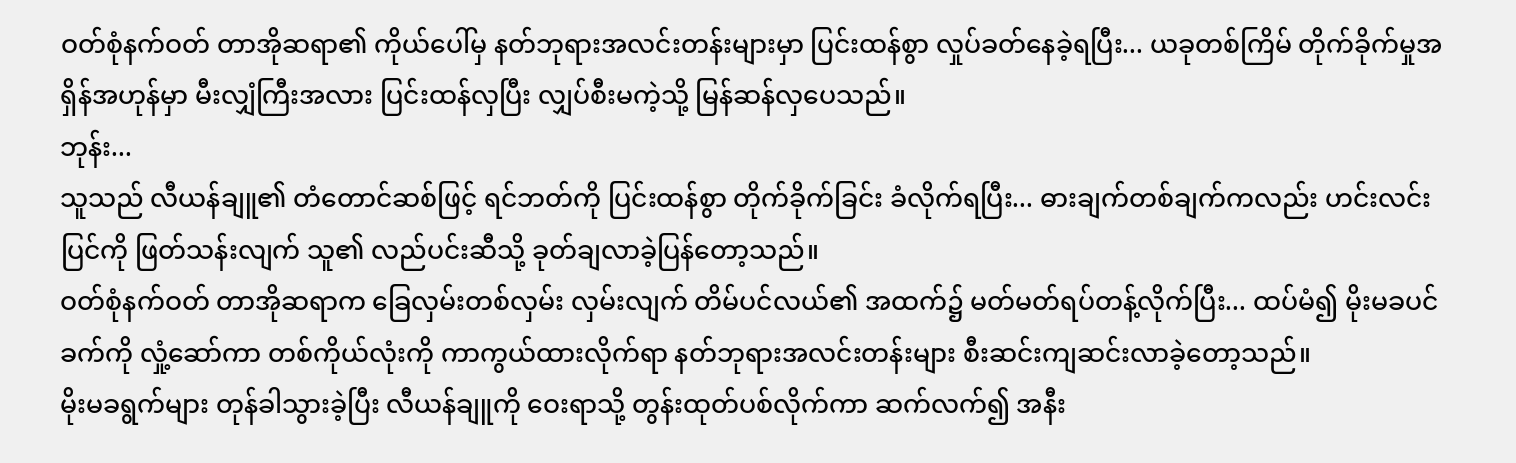ဝတ်စုံနက်ဝတ် တာအိုဆရာ၏ ကိုယ်ပေါ်မှ နတ်ဘုရားအလင်းတန်းများမှာ ပြင်းထန်စွာ လှုပ်ခတ်နေခဲ့ရပြီး... ယခုတစ်ကြိမ် တိုက်ခိုက်မှုအရှိန်အဟုန်မှာ မီးလျှံကြီးအလား ပြင်းထန်လှပြီး လျှပ်စီးမကဲ့သို့ မြန်ဆန်လှပေသည်။
ဘုန်း...
သူသည် လီယန်ချူ၏ တံတောင်ဆစ်ဖြင့် ရင်ဘတ်ကို ပြင်းထန်စွာ တိုက်ခိုက်ခြင်း ခံလိုက်ရပြီး... ဓားချက်တစ်ချက်ကလည်း ဟင်းလင်းပြင်ကို ဖြတ်သန်းလျက် သူ၏ လည်ပင်းဆီသို့ ခုတ်ချလာခဲ့ပြန်တော့သည်။
ဝတ်စုံနက်ဝတ် တာအိုဆရာက ခြေလှမ်းတစ်လှမ်း လှမ်းလျက် တိမ်ပင်လယ်၏ အထက်၌ မတ်မတ်ရပ်တန့်လိုက်ပြီး... ထပ်မံ၍ မိုးမခပင်ခက်ကို လှုံ့ဆော်ကာ တစ်ကိုယ်လုံးကို ကာကွယ်ထားလိုက်ရာ နတ်ဘုရားအလင်းတန်းများ စီးဆင်းကျဆင်းလာခဲ့တော့သည်။
မိုးမခရွက်များ တုန်ခါသွားခဲ့ပြီး လီယန်ချူကို ဝေးရာသို့ တွန်းထုတ်ပစ်လိုက်ကာ ဆက်လက်၍ အနီး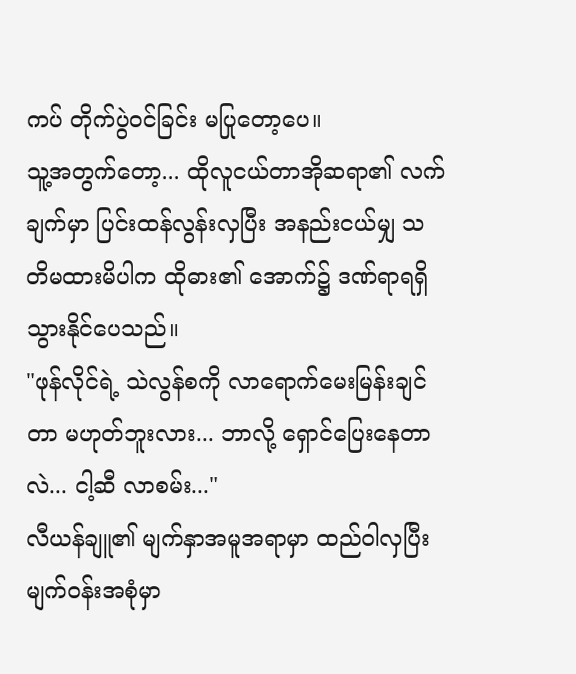ကပ် တိုက်ပွဲဝင်ခြင်း မပြုတော့ပေ။
သူ့အတွက်တော့... ထိုလူငယ်တာအိုဆရာ၏ လက်ချက်မှာ ပြင်းထန်လွန်းလှပြီး အနည်းငယ်မျှ သတိမထားမိပါက ထိုဓား၏ အောက်၌ ဒဏ်ရာရရှိသွားနိုင်ပေသည်။
"ဖုန်လိုင်ရဲ့ သဲလွန်စကို လာရောက်မေးမြန်းချင်တာ မဟုတ်ဘူးလား... ဘာလို့ ရှောင်ပြေးနေတာလဲ... ငါ့ဆီ လာစမ်း..."
လီယန်ချူ၏ မျက်နှာအမူအရာမှာ ထည်ဝါလှပြီး မျက်ဝန်းအစုံမှာ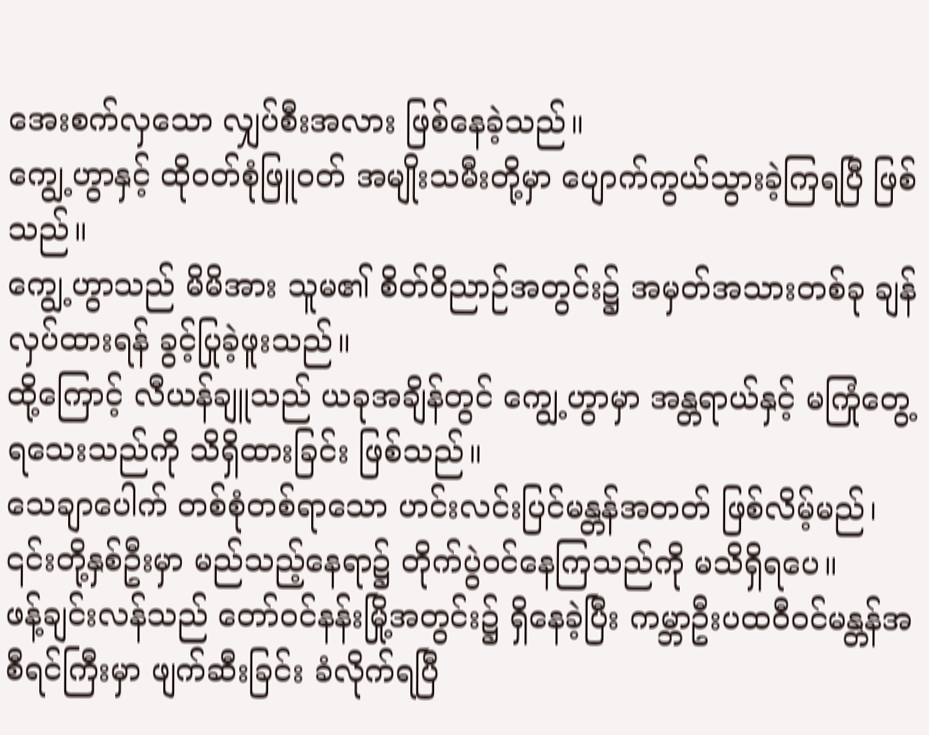အေးစက်လှသော လျှပ်စီးအလား ဖြစ်နေခဲ့သည်။
ကျွေ့ဟွာနှင့် ထိုဝတ်စုံဖြူဝတ် အမျိုးသမီးတို့မှာ ပျောက်ကွယ်သွားခဲ့ကြရပြီ ဖြစ်သည်။
ကျွေ့ဟွာသည် မိမိအား သူမ၏ စိတ်ဝိညာဉ်အတွင်း၌ အမှတ်အသားတစ်ခု ချန်လှပ်ထားရန် ခွင့်ပြုခဲ့ဖူးသည်။
ထို့ကြောင့် လီယန်ချူသည် ယခုအချိန်တွင် ကျွေ့ဟွာမှာ အန္တရာယ်နှင့် မကြုံတွေ့ရသေးသည်ကို သိရှိထားခြင်း ဖြစ်သည်။
သေချာပေါက် တစ်စုံတစ်ရာသော ဟင်းလင်းပြင်မန္တန်အတတ် ဖြစ်လိမ့်မည်၊ ၎င်းတို့နှစ်ဦးမှာ မည်သည့်နေရာ၌ တိုက်ပွဲဝင်နေကြသည်ကို မသိရှိရပေ။
ဖန့်ချင်းလန်သည် တော်ဝင်နန်းမြို့အတွင်း၌ ရှိနေခဲ့ပြီး ကမ္ဘာဦးပထဝီဝင်မန္တန်အစီရင်ကြီးမှာ ဖျက်ဆီးခြင်း ခံလိုက်ရပြီ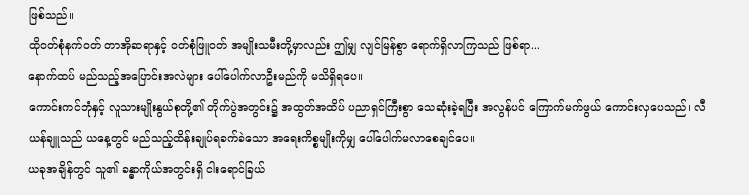ဖြစ်သည်။
ထိုဝတ်စုံနက်ဝတ် တာအိုဆရာနှင့် ဝတ်စုံဖြူဝတ် အမျိုးသမီးတို့မှာလည်း ဤမျှ လျင်မြန်စွာ ရောက်ရှိလာကြသည် ဖြစ်ရာ...
နောက်ထပ် မည်သည့်အပြောင်းအလဲများ ပေါ်ပေါက်လာဦးမည်ကို မသိရှိရပေ။
ကောင်းကင်ဘုံနှင့် လူသားမျိုးနွယ်စုတို့၏ တိုက်ပွဲအတွင်း၌ အထွတ်အထိပ် ပညာရှင်ကြီးစွာ သေဆုံးခဲ့ရပြီး အလွန်ပင် ကြောက်မက်ဖွယ် ကောင်းလှပေသည်၊ လီယန်ချူသည် ယနေ့တွင် မည်သည့်ထိန်းချုပ်ရခက်ခဲသော အရေးကိစ္စမျိုးကိုမျှ ပေါ်ပေါက်မလာစေချင်ပေ။
ယခုအချိန်တွင် သူ၏ ခန္ဓာကိုယ်အတွင်းရှိ ငါးရောင်ခြယ်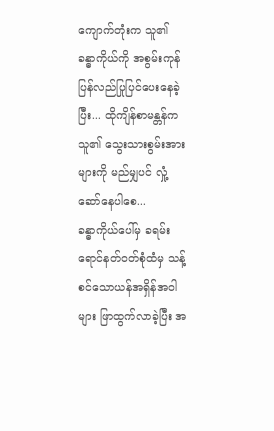ကျောက်တုံးက သူ၏ ခန္ဓာကိုယ်ကို အစွမ်းကုန် ပြန်လည်ပြုပြင်ပေးနေခဲ့ပြီး... ထိုကျိန်စာမန္တန်က သူ၏ သွေးသားစွမ်းအားများကို မည်မျှပင် လှုံ့ဆော်နေပါစေ...
ခန္ဓာကိုယ်ပေါ်မှ ခရမ်းရောင်နတ်ဝတ်စုံထံမှ သန့်စင်သောယန်အရှိန်အဝါများ ဖြာထွက်လာခဲ့ပြီး အ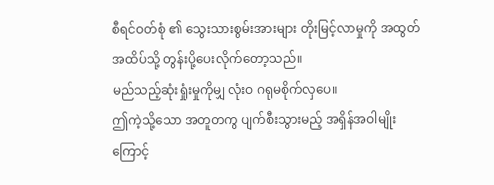စီရင်ဝတ်စုံ ၏ သွေးသားစွမ်းအားများ တိုးမြင့်လာမှုကို အထွတ်အထိပ်သို့ တွန်းပို့ပေးလိုက်တော့သည်။
မည်သည့်ဆုံးရှုံးမှုကိုမျှ လုံးဝ ဂရုမစိုက်လှပေ။
ဤကဲ့သို့သော အတူတကွ ပျက်စီးသွားမည့် အရှိန်အဝါမျိုးကြောင့်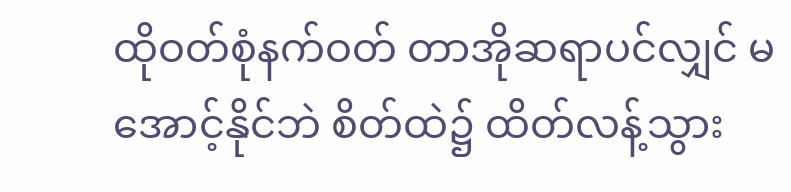ထိုဝတ်စုံနက်ဝတ် တာအိုဆရာပင်လျှင် မအောင့်နိုင်ဘဲ စိတ်ထဲ၌ ထိတ်လန့်သွား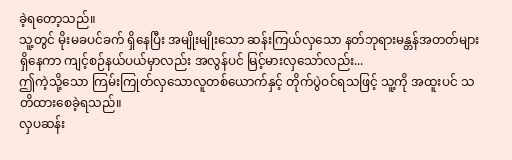ခဲ့ရတော့သည်။
သူ့တွင် မိုးမခပင်ခက် ရှိနေပြီး အမျိုးမျိုးသော ဆန်းကြယ်လှသော နတ်ဘုရားမန္တန်အတတ်များ ရှိနေကာ ကျင့်စဉ်နယ်ပယ်မှာလည်း အလွန်ပင် မြင့်မားလှသော်လည်း...
ဤကဲ့သို့သော ကြမ်းကြုတ်လှသောလူတစ်ယောက်နှင့် တိုက်ပွဲဝင်ရသဖြင့် သူ့ကို အထူးပင် သတိထားစေခဲ့ရသည်။
လှပဆန်း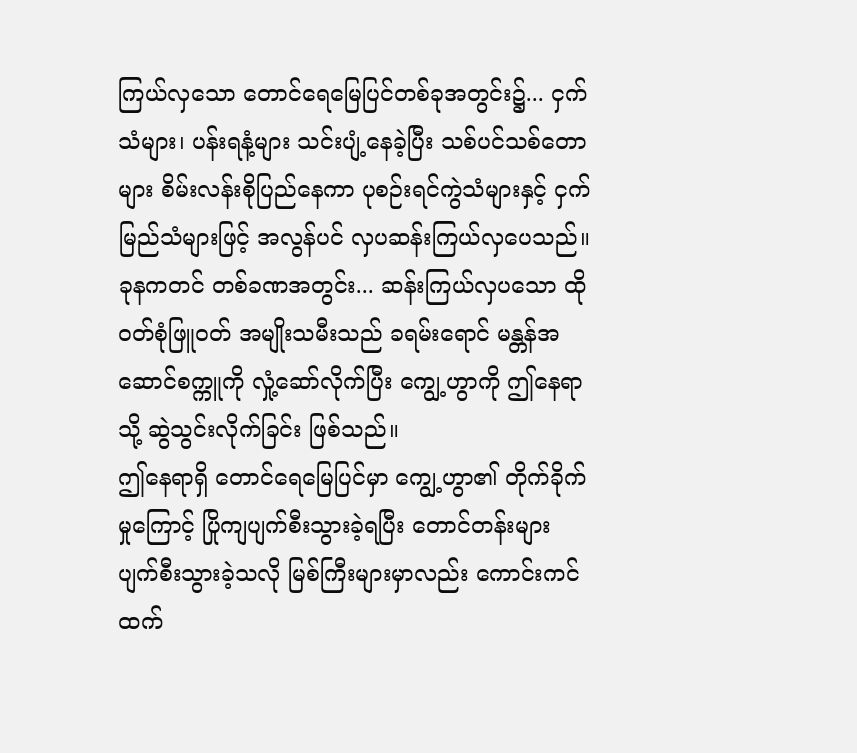ကြယ်လှသော တောင်ရေမြေပြင်တစ်ခုအတွင်း၌... ငှက်သံများ၊ ပန်းရနံ့များ သင်းပျံ့နေခဲ့ပြီး သစ်ပင်သစ်တောများ စိမ်းလန်းစိုပြည်နေကာ ပုစဉ်းရင်ကွဲသံများနှင့် ငှက်မြည်သံများဖြင့် အလွန်ပင် လှပဆန်းကြယ်လှပေသည်။
ခုနကတင် တစ်ခဏအတွင်း... ဆန်းကြယ်လှပသော ထိုဝတ်စုံဖြူဝတ် အမျိုးသမီးသည် ခရမ်းရောင် မန္တန်အဆောင်စက္ကူကို လှုံ့ဆော်လိုက်ပြီး ကျွေ့ဟွာကို ဤနေရာသို့ ဆွဲသွင်းလိုက်ခြင်း ဖြစ်သည်။
ဤနေရာရှိ တောင်ရေမြေပြင်မှာ ကျွေ့ဟွာ၏ တိုက်ခိုက်မှုကြောင့် ပြိုကျပျက်စီးသွားခဲ့ရပြီး တောင်တန်းများ ပျက်စီးသွားခဲ့သလို မြစ်ကြီးများမှာလည်း ကောင်းကင်ထက်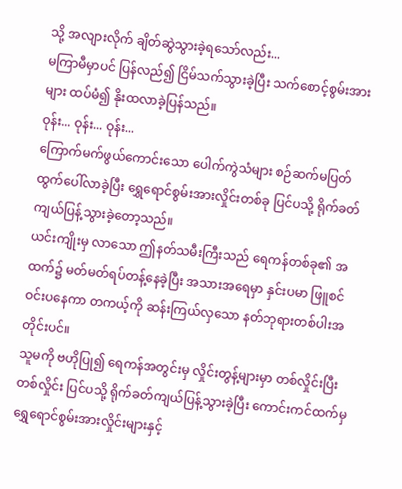သို့ အလျားလိုက် ချိတ်ဆွဲသွားခဲ့ရသော်လည်း...
မကြာမီမှာပင် ပြန်လည်၍ ငြိမ်သက်သွားခဲ့ပြီး သက်စောင့်စွမ်းအားများ ထပ်မံ၍ နိုးထလာခဲ့ပြန်သည်။
ဝုန်း... ဝုန်း... ဝုန်း...
ကြောက်မက်ဖွယ်ကောင်းသော ပေါက်ကွဲသံများ စဉ်ဆက်မပြတ် ထွက်ပေါ်လာခဲ့ပြီး ရွှေရောင်စွမ်းအားလှိုင်းတစ်ခု ပြင်ပသို့ ရိုက်ခတ်ကျယ်ပြန့်သွားခဲ့တော့သည်။
ယင်းကျိုးမှ လာသော ဤနတ်သမီးကြီးသည် ရေကန်တစ်ခု၏ အထက်၌ မတ်မတ်ရပ်တန့်နေခဲ့ပြီး အသားအရေမှာ နှင်းပမာ ဖြူစင်ဝင်းပနေကာ တကယ့်ကို ဆန်းကြယ်လှသော နတ်ဘုရားတစ်ပါးအတိုင်းပင်။
သူမကို ဗဟိုပြု၍ ရေကန်အတွင်းမှ လှိုင်းတွန့်များမှာ တစ်လှိုင်းပြီးတစ်လှိုင်း ပြင်ပသို့ ရိုက်ခတ်ကျယ်ပြန့်သွားခဲ့ပြီး ကောင်းကင်ထက်မှ ရွှေရောင်စွမ်းအားလှိုင်းများနှင့်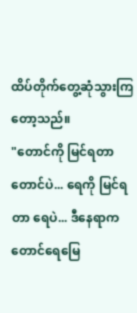ထိပ်တိုက်တွေ့ဆုံသွားကြတော့သည်။
"တောင်ကို မြင်ရတာ တောင်ပဲ... ရေကို မြင်ရတာ ရေပဲ... ဒီနေရာက တောင်ရေမြေ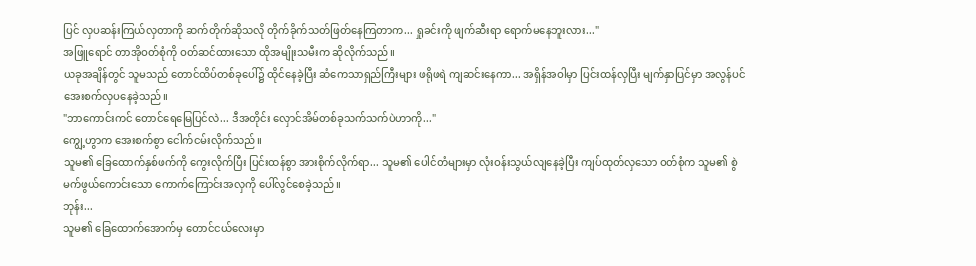ပြင် လှပဆန်းကြယ်လှတာကို ဆက်တိုက်ဆိုသလို တိုက်ခိုက်သတ်ဖြတ်နေကြတာက... ရှုခင်းကို ဖျက်ဆီးရာ ရောက်မနေဘူးလား..."
အဖြူရောင် တာအိုဝတ်စုံကို ဝတ်ဆင်ထားသော ထိုအမျိုးသမီးက ဆိုလိုက်သည်။
ယခုအချိန်တွင် သူမသည် တောင်ထိပ်တစ်ခုပေါ်၌ ထိုင်နေခဲ့ပြီး ဆံကေသာရှည်ကြီးများ ဖရိုဖရဲ ကျဆင်းနေကာ... အရှိန်အဝါမှာ ပြင်းထန်လှပြီး မျက်နှာပြင်မှာ အလွန်ပင် အေးစက်လှပနေခဲ့သည်။
"ဘာကောင်းကင် တောင်ရေမြေပြင်လဲ... ဒီအတိုင်း လှောင်အိမ်တစ်ခုသက်သက်ပဲဟာကို..."
ကျွေ့ဟွာက အေးစက်စွာ ငေါက်ငမ်းလိုက်သည်။
သူမ၏ ခြေထောက်နှစ်ဖက်ကို ကွေးလိုက်ပြီး ပြင်းထန်စွာ အားစိုက်လိုက်ရာ... သူမ၏ ပေါင်တံများမှာ လုံးဝန်းသွယ်လျနေခဲ့ပြီး ကျပ်ထုတ်လှသော ဝတ်စုံက သူမ၏ စွဲမက်ဖွယ်ကောင်းသော ကောက်ကြောင်းအလှကို ပေါ်လွင်စေခဲ့သည်။
ဘုန်း...
သူမ၏ ခြေထောက်အောက်မှ တောင်ငယ်လေးမှာ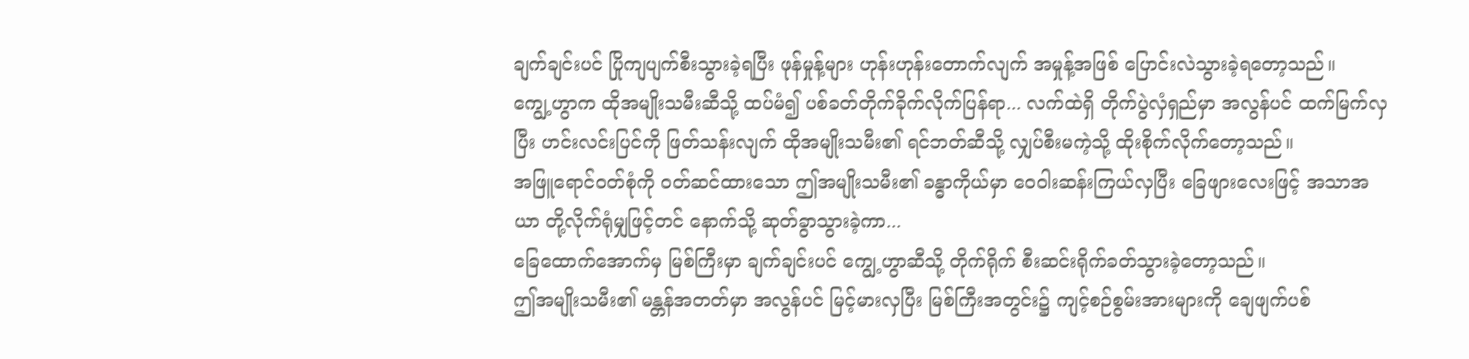ချက်ချင်းပင် ပြိုကျပျက်စီးသွားခဲ့ရပြီး ဖုန်မှုန့်များ ဟုန်းဟုန်းတောက်လျက် အမှုန့်အဖြစ် ပြောင်းလဲသွားခဲ့ရတော့သည်။
ကျွေ့ဟွာက ထိုအမျိုးသမီးဆီသို့ ထပ်မံ၍ ပစ်ခတ်တိုက်ခိုက်လိုက်ပြန်ရာ... လက်ထဲရှိ တိုက်ပွဲလှံရှည်မှာ အလွန်ပင် ထက်မြက်လှပြီး ဟင်းလင်းပြင်ကို ဖြတ်သန်းလျက် ထိုအမျိုးသမီး၏ ရင်ဘတ်ဆီသို့ လျှပ်စီးမကဲ့သို့ ထိုးစိုက်လိုက်တော့သည်။
အဖြူရောင်ဝတ်စုံကို ဝတ်ဆင်ထားသော ဤအမျိုးသမီး၏ ခန္ဓာကိုယ်မှာ ဝေဝါးဆန်းကြယ်လှပြီး ခြေဖျားလေးဖြင့် အသာအယာ တို့လိုက်ရုံမျှဖြင့်တင် နောက်သို့ ဆုတ်ခွာသွားခဲ့ကာ...
ခြေထောက်အောက်မှ မြစ်ကြီးမှာ ချက်ချင်းပင် ကျွေ့ဟွာဆီသို့ တိုက်ရိုက် စီးဆင်းရိုက်ခတ်သွားခဲ့တော့သည်။
ဤအမျိုးသမီး၏ မန္တန်အတတ်မှာ အလွန်ပင် မြင့်မားလှပြီး မြစ်ကြီးအတွင်း၌ ကျင့်စဉ်စွမ်းအားများကို ချေဖျက်ပစ်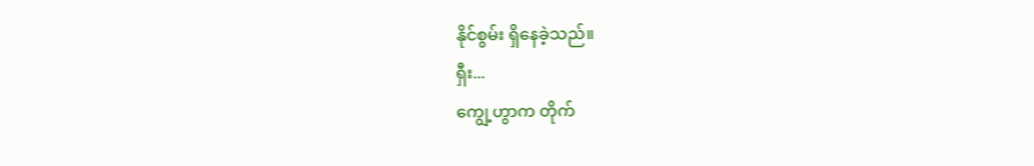နိုင်စွမ်း ရှိနေခဲ့သည်။
ရှီး...
ကျွေ့ဟွာက တိုက်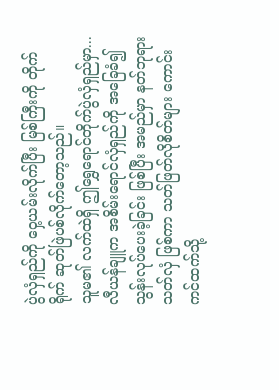ပွဲလှံရှည်ကို ဝှေ့ယမ်းလိုက်ပြီး မြစ်ကြီးကို တိုက်ရိုက် ဆုတ်ဖြဲပစ်လိုက်တော့သည်။
သူမ၏ လက်ထဲရှိ ဤရွှေရောင်တိုက်ပွဲလှံရှည်မှာ... လီယန်ချူက အစိမ်းရောင်လှံရှည်ကို အခြေခံ၍ သွန်းလုပ်ပေးခဲ့ခြင်း ဖြစ်ပြီး အမည်မှာ နတ်ဘုရားသတ်လှံ ဖြစ်ကာ သတ်ဖြတ်လိုစိတ်များ ကောင်းကင်ထက်သို့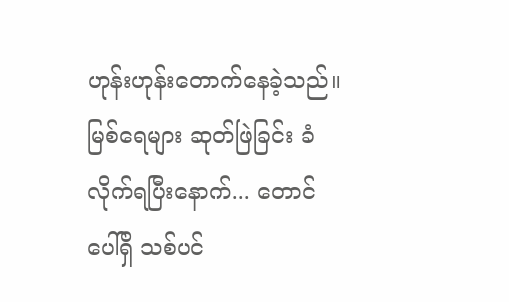ဟုန်းဟုန်းတောက်နေခဲ့သည်။
မြစ်ရေများ ဆုတ်ဖြဲခြင်း ခံလိုက်ရပြီးနောက်... တောင်ပေါ်ရှိ သစ်ပင်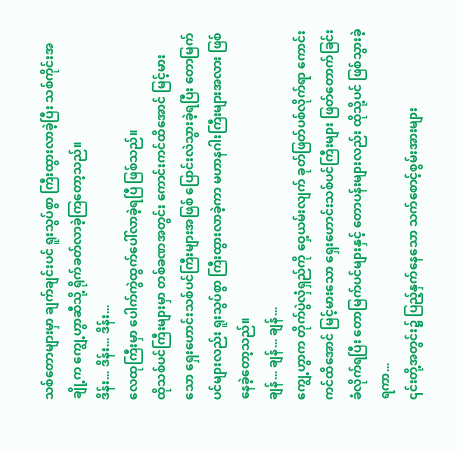သစ်တောများမှာ ချက်ချင်းပင် ရူးသွပ်စွာ ကြီးထွားလာခဲ့ပြီး သစ်ကိုင်းအချို့က ကျွေ့ဟွာဆီသို့ ရိုက်ခတ်လာခဲ့ကြတော့သည်။
ဒိန်း... ဒိန်း... ဒိန်း...
လေထုကြီးမှာ ပေါက်ကွဲထွက်ပေါ်လာခဲ့ရပြီ ဖြစ်သည်။
ထိုသစ်ပင်ကြီးများမှာ တစ်ခဏအတွင်း ကောင်းကင်ထိအောင် မြင့်မားသော ရှေးဟောင်းသစ်ပင်ကြီးများအဖြစ် ပြောင်းလဲသွားခဲ့ရပြီး တောမြက်ပင်များလည်း ရူးသွပ်စွာ ကြီးထွားလာခဲ့ကာ မဟာနဂါးကြီးများအလား ဖြစ်နေခဲ့တော့သည်။
ချန်... ချန်... ချန်...
ကျွေ့ဟွာက တိုက်ပွဲလှံရှည်ကို ဝှေ့ယမ်းလျက် ခုတ်ဖြတ်ပစ်လိုက်ရာ ကောင်းကင်ထိအောင် မြင့်မားသော ရှေးဟောင်းသစ်ပင်ကြီးများ ဖြတ်တောက်ခြင်း ခံလိုက်ရပြီး တောမြက်ပင်များနှင့် တောပန်းများလည်း ထိုသို့ပင် ဖြစ်သွားခဲ့ရကာ...
၎င်းတို့အတွင်း၌ ပြည့်နှက်နေသော သက်စောင့်စွမ်းအားများ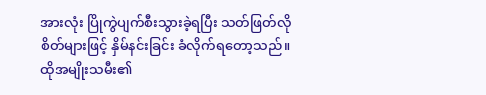အားလုံး ပြိုကွဲပျက်စီးသွားခဲ့ရပြီး သတ်ဖြတ်လိုစိတ်များဖြင့် နှိမ်နင်းခြင်း ခံလိုက်ရတော့သည်။
ထိုအမျိုးသမီး၏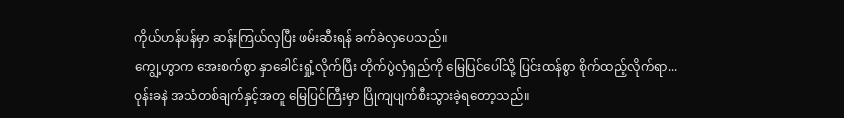ကိုယ်ဟန်ပန်မှာ ဆန်းကြယ်လှပြီး ဖမ်းဆီးရန် ခက်ခဲလှပေသည်။
ကျွေ့ဟွာက အေးစက်စွာ နှာခေါင်းရှုံ့လိုက်ပြီး တိုက်ပွဲလှံရှည်ကို မြေပြင်ပေါ်သို့ ပြင်းထန်စွာ စိုက်ထည့်လိုက်ရာ...
ဝုန်းခနဲ အသံတစ်ချက်နှင့်အတူ မြေပြင်ကြီးမှာ ပြိုကျပျက်စီးသွားခဲ့ရတော့သည်။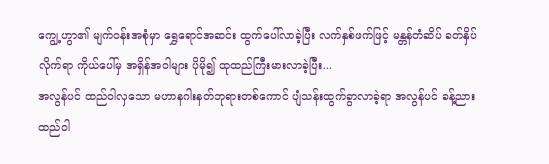ကျွေ့ဟွာ၏ မျက်ဝန်းအစုံမှာ ရွှေရောင်အဆင်း ထွက်ပေါ်လာခဲ့ပြီး လက်နှစ်ဖက်ဖြင့် မန္တန်တံဆိပ် ခတ်နှိပ်လိုက်ရာ ကိုယ်ပေါ်မှ အရှိန်အဝါများ ပိုမို၍ ထုထည်ကြီးမားလာခဲ့ပြီး...
အလွန်ပင် ထည်ဝါလှသော မဟာနဂါးနတ်ဘုရားတစ်ကောင် ပျံသန်းထွက်ခွာလာခဲ့ရာ အလွန်ပင် ခန့်ညားထည်ဝါ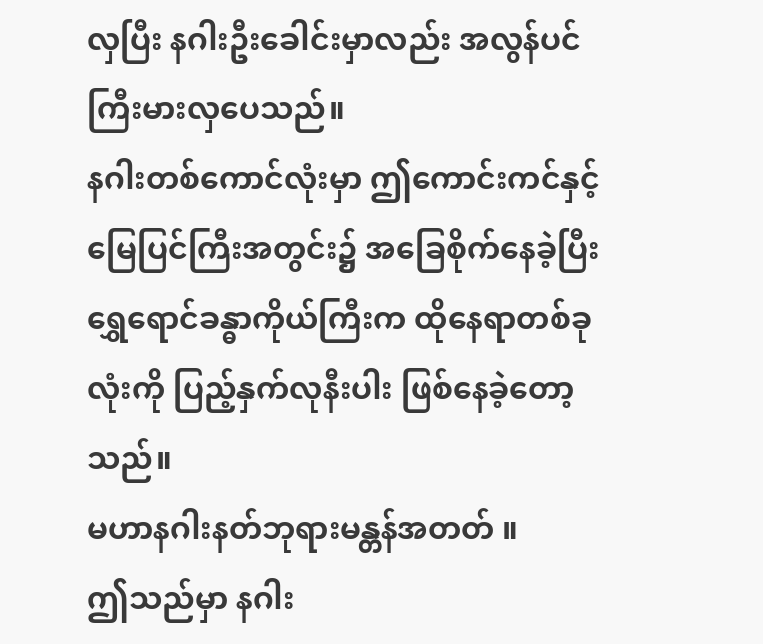လှပြီး နဂါးဦးခေါင်းမှာလည်း အလွန်ပင် ကြီးမားလှပေသည်။
နဂါးတစ်ကောင်လုံးမှာ ဤကောင်းကင်နှင့်မြေပြင်ကြီးအတွင်း၌ အခြေစိုက်နေခဲ့ပြီး ရွှေရောင်ခန္ဓာကိုယ်ကြီးက ထိုနေရာတစ်ခုလုံးကို ပြည့်နှက်လုနီးပါး ဖြစ်နေခဲ့တော့သည်။
မဟာနဂါးနတ်ဘုရားမန္တန်အတတ် ။
ဤသည်မှာ နဂါး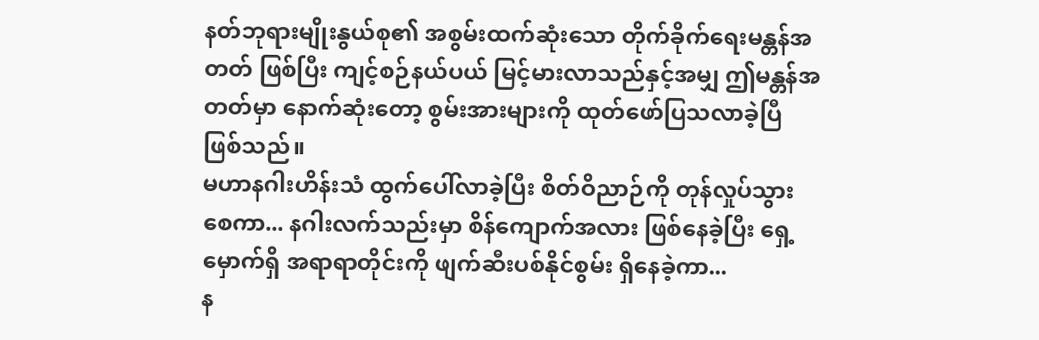နတ်ဘုရားမျိုးနွယ်စု၏ အစွမ်းထက်ဆုံးသော တိုက်ခိုက်ရေးမန္တန်အတတ် ဖြစ်ပြီး ကျင့်စဉ်နယ်ပယ် မြင့်မားလာသည်နှင့်အမျှ ဤမန္တန်အတတ်မှာ နောက်ဆုံးတော့ စွမ်းအားများကို ထုတ်ဖော်ပြသလာခဲ့ပြီ ဖြစ်သည်။
မဟာနဂါးဟိန်းသံ ထွက်ပေါ်လာခဲ့ပြီး စိတ်ဝိညာဉ်ကို တုန်လှုပ်သွားစေကာ... နဂါးလက်သည်းမှာ စိန်ကျောက်အလား ဖြစ်နေခဲ့ပြီး ရှေ့မှောက်ရှိ အရာရာတိုင်းကို ဖျက်ဆီးပစ်နိုင်စွမ်း ရှိနေခဲ့ကာ...
န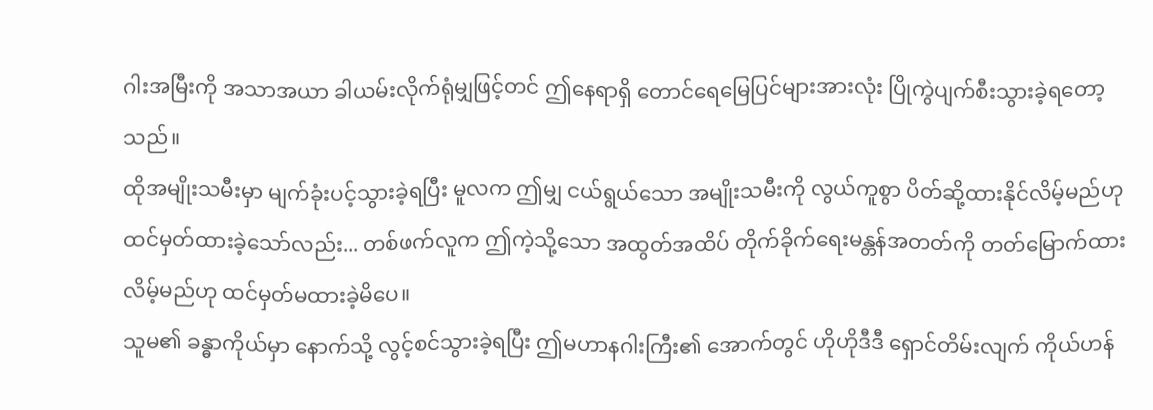ဂါးအမြီးကို အသာအယာ ခါယမ်းလိုက်ရုံမျှဖြင့်တင် ဤနေရာရှိ တောင်ရေမြေပြင်များအားလုံး ပြိုကွဲပျက်စီးသွားခဲ့ရတော့သည်။
ထိုအမျိုးသမီးမှာ မျက်ခုံးပင့်သွားခဲ့ရပြီး မူလက ဤမျှ ငယ်ရွယ်သော အမျိုးသမီးကို လွယ်ကူစွာ ပိတ်ဆို့ထားနိုင်လိမ့်မည်ဟု ထင်မှတ်ထားခဲ့သော်လည်း... တစ်ဖက်လူက ဤကဲ့သို့သော အထွတ်အထိပ် တိုက်ခိုက်ရေးမန္တန်အတတ်ကို တတ်မြောက်ထားလိမ့်မည်ဟု ထင်မှတ်မထားခဲ့မိပေ။
သူမ၏ ခန္ဓာကိုယ်မှာ နောက်သို့ လွင့်စင်သွားခဲ့ရပြီး ဤမဟာနဂါးကြီး၏ အောက်တွင် ဟိုဟိုဒီဒီ ရှောင်တိမ်းလျက် ကိုယ်ဟန်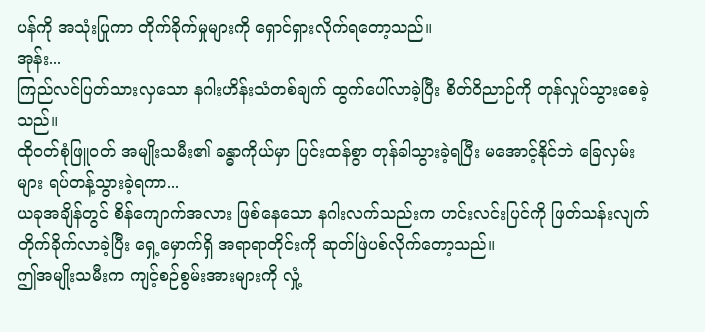ပန်ကို အသုံးပြုကာ တိုက်ခိုက်မှုများကို ရှောင်ရှားလိုက်ရတော့သည်။
အုန်း...
ကြည်လင်ပြတ်သားလှသော နဂါးဟိန်းသံတစ်ချက် ထွက်ပေါ်လာခဲ့ပြီး စိတ်ဝိညာဉ်ကို တုန်လှုပ်သွားစေခဲ့သည်။
ထိုဝတ်စုံဖြူဝတ် အမျိုးသမီး၏ ခန္ဓာကိုယ်မှာ ပြင်းထန်စွာ တုန်ခါသွားခဲ့ရပြီး မအောင့်နိုင်ဘဲ ခြေလှမ်းများ ရပ်တန့်သွားခဲ့ရကာ...
ယခုအချိန်တွင် စိန်ကျောက်အလား ဖြစ်နေသော နဂါးလက်သည်းက ဟင်းလင်းပြင်ကို ဖြတ်သန်းလျက် တိုက်ခိုက်လာခဲ့ပြီး ရှေ့မှောက်ရှိ အရာရာတိုင်းကို ဆုတ်ဖြဲပစ်လိုက်တော့သည်။
ဤအမျိုးသမီးက ကျင့်စဉ်စွမ်းအားများကို လှုံ့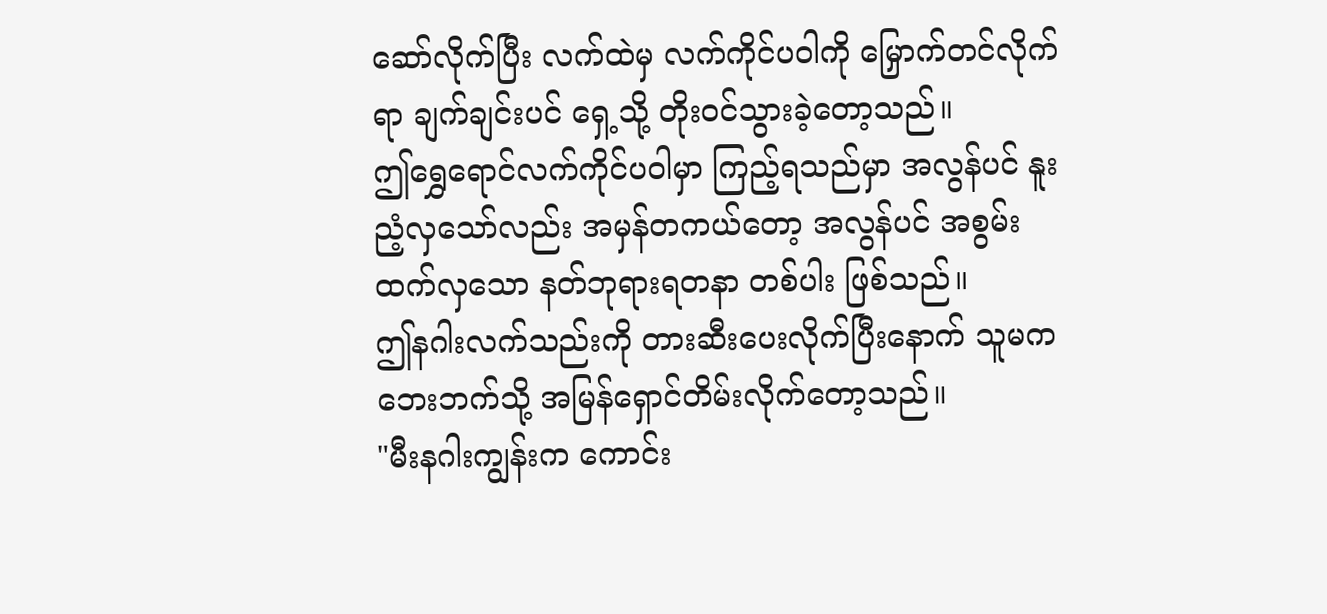ဆော်လိုက်ပြီး လက်ထဲမှ လက်ကိုင်ပဝါကို မြှောက်တင်လိုက်ရာ ချက်ချင်းပင် ရှေ့သို့ တိုးဝင်သွားခဲ့တော့သည်။
ဤရွှေရောင်လက်ကိုင်ပဝါမှာ ကြည့်ရသည်မှာ အလွန်ပင် နူးညံ့လှသော်လည်း အမှန်တကယ်တော့ အလွန်ပင် အစွမ်းထက်လှသော နတ်ဘုရားရတနာ တစ်ပါး ဖြစ်သည်။
ဤနဂါးလက်သည်းကို တားဆီးပေးလိုက်ပြီးနောက် သူမက ဘေးဘက်သို့ အမြန်ရှောင်တိမ်းလိုက်တော့သည်။
"မီးနဂါးကျွန်းက ကောင်း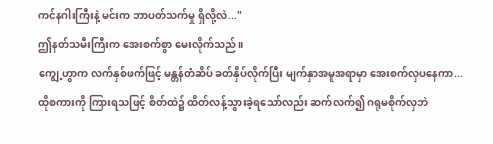ကင်နဂါးကြီးနဲ့ မင်းက ဘာပတ်သက်မှု ရှိလို့လဲ..."
ဤနတ်သမီးကြီးက အေးစက်စွာ မေးလိုက်သည်။
ကျွေ့ဟွာက လက်နှစ်ဖက်ဖြင့် မန္တန်တံဆိပ် ခတ်နှိပ်လိုက်ပြီး မျက်နှာအမူအရာမှာ အေးစက်လှပနေကာ... ထိုစကားကို ကြားရသဖြင့် စိတ်ထဲ၌ ထိတ်လန့်သွားခဲ့ရသော်လည်း ဆက်လက်၍ ဂရုမစိုက်လှဘဲ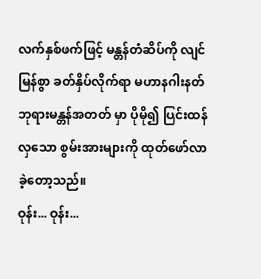လက်နှစ်ဖက်ဖြင့် မန္တန်တံဆိပ်ကို လျင်မြန်စွာ ခတ်နှိပ်လိုက်ရာ မဟာနဂါးနတ်ဘုရားမန္တန်အတတ် မှာ ပိုမို၍ ပြင်းထန်လှသော စွမ်းအားများကို ထုတ်ဖော်လာခဲ့တော့သည်။
ဝုန်း... ဝုန်း...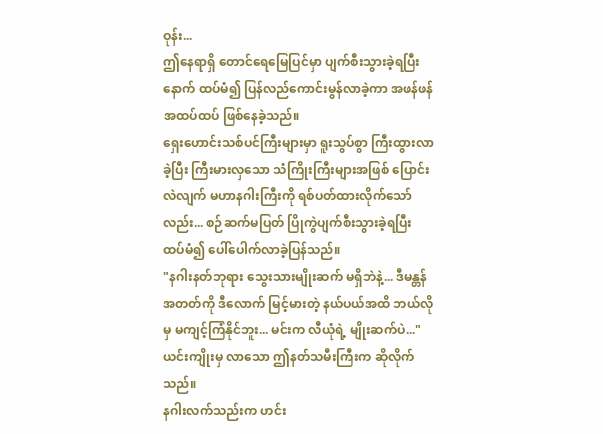ဝုန်း...
ဤနေရာရှိ တောင်ရေမြေပြင်မှာ ပျက်စီးသွားခဲ့ရပြီးနောက် ထပ်မံ၍ ပြန်လည်ကောင်းမွန်လာခဲ့ကာ အဖန်ဖန်အထပ်ထပ် ဖြစ်နေခဲ့သည်။
ရှေးဟောင်းသစ်ပင်ကြီးများမှာ ရူးသွပ်စွာ ကြီးထွားလာခဲ့ပြီး ကြီးမားလှသော သံကြိုးကြီးများအဖြစ် ပြောင်းလဲလျက် မဟာနဂါးကြီးကို ရစ်ပတ်ထားလိုက်သော်လည်း... စဉ်ဆက်မပြတ် ပြိုကွဲပျက်စီးသွားခဲ့ရပြီး ထပ်မံ၍ ပေါ်ပေါက်လာခဲ့ပြန်သည်။
"နဂါးနတ်ဘုရား သွေးသားမျိုးဆက် မရှိဘဲနဲ့... ဒီမန္တန်အတတ်ကို ဒီလောက် မြင့်မားတဲ့ နယ်ပယ်အထိ ဘယ်လိုမှ မကျင့်ကြံနိုင်ဘူး... မင်းက လီယုံရဲ့ မျိုးဆက်ပဲ..."
ယင်းကျိုးမှ လာသော ဤနတ်သမီးကြီးက ဆိုလိုက်သည်။
နဂါးလက်သည်းက ဟင်း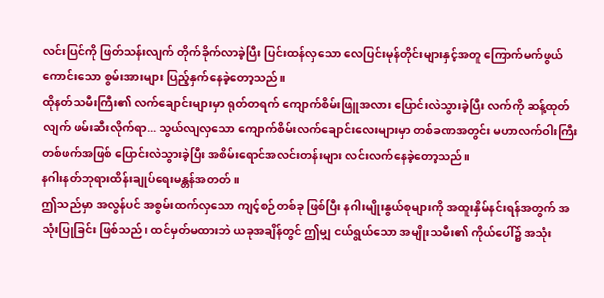လင်းပြင်ကို ဖြတ်သန်းလျက် တိုက်ခိုက်လာခဲ့ပြီး ပြင်းထန်လှသော လေပြင်းမုန်တိုင်းများနှင့်အတူ ကြောက်မက်ဖွယ်ကောင်းသော စွမ်းအားများ ပြည့်နှက်နေခဲ့တော့သည်။
ထိုနတ်သမီးကြီး၏ လက်ချောင်းများမှာ ရုတ်တရက် ကျောက်စိမ်းဖြူအလား ပြောင်းလဲသွားခဲ့ပြီး လက်ကို ဆန့်ထုတ်လျက် ဖမ်းဆီးလိုက်ရာ... သွယ်လျလှသော ကျောက်စိမ်းလက်ချောင်းလေးများမှာ တစ်ခဏအတွင်း မဟာလက်ဝါးကြီးတစ်ဖက်အဖြစ် ပြောင်းလဲသွားခဲ့ပြီး အစိမ်းရောင်အလင်းတန်းများ လင်းလက်နေခဲ့တော့သည်။
နဂါးနတ်ဘုရားထိန်းချုပ်ရေးမန္တန်အတတ် ။
ဤသည်မှာ အလွန်ပင် အစွမ်းထက်လှသော ကျင့်စဉ်တစ်ခု ဖြစ်ပြီး နဂါးမျိုးနွယ်စုများကို အထူးနှိမ်နင်းရန်အတွက် အသုံးပြုခြင်း ဖြစ်သည်၊ ထင်မှတ်မထားဘဲ ယခုအချိန်တွင် ဤမျှ ငယ်ရွယ်သော အမျိုးသမီး၏ ကိုယ်ပေါ်၌ အသုံး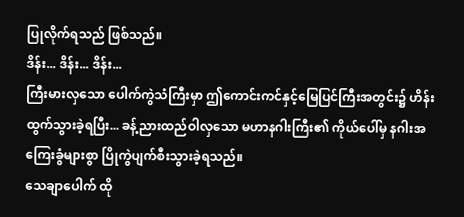ပြုလိုက်ရသည် ဖြစ်သည်။
ဒိန်း... ဒိန်း... ဒိန်း...
ကြီးမားလှသော ပေါက်ကွဲသံကြီးမှာ ဤကောင်းကင်နှင့်မြေပြင်ကြီးအတွင်း၌ ဟိန်းထွက်သွားခဲ့ရပြီး... ခန့်ညားထည်ဝါလှသော မဟာနဂါးကြီး၏ ကိုယ်ပေါ်မှ နဂါးအကြေးခွံများစွာ ပြိုကွဲပျက်စီးသွားခဲ့ရသည်။
သေချာပေါက် ထို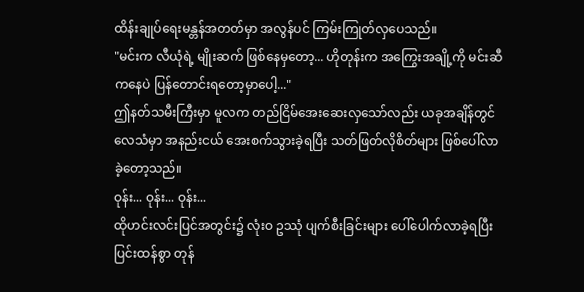ထိန်းချုပ်ရေးမန္တန်အတတ်မှာ အလွန်ပင် ကြမ်းကြုတ်လှပေသည်။
"မင်းက လီယုံရဲ့ မျိုးဆက် ဖြစ်နေမှတော့... ဟိုတုန်းက အကြွေးအချို့ကို မင်းဆီကနေပဲ ပြန်တောင်းရတော့မှာပေါ့..."
ဤနတ်သမီးကြီးမှာ မူလက တည်ငြိမ်အေးဆေးလှသော်လည်း ယခုအချိန်တွင် လေသံမှာ အနည်းငယ် အေးစက်သွားခဲ့ရပြီး သတ်ဖြတ်လိုစိတ်များ ဖြစ်ပေါ်လာခဲ့တော့သည်။
ဝုန်း... ဝုန်း... ဝုန်း...
ထိုဟင်းလင်းပြင်အတွင်း၌ လုံးဝ ဥဿုံ ပျက်စီးခြင်းများ ပေါ်ပေါက်လာခဲ့ရပြီး ပြင်းထန်စွာ တုန်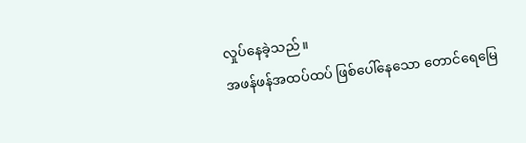လှုပ်နေခဲ့သည်။
အဖန်ဖန်အထပ်ထပ် ဖြစ်ပေါ်နေသော တောင်ရေမြေ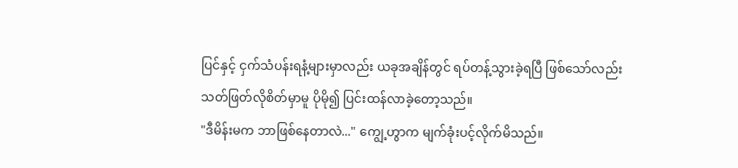ပြင်နှင့် ငှက်သံပန်းရနံ့များမှာလည်း ယခုအချိန်တွင် ရပ်တန့်သွားခဲ့ရပြီ ဖြစ်သော်လည်း သတ်ဖြတ်လိုစိတ်မှာမူ ပိုမို၍ ပြင်းထန်လာခဲ့တော့သည်။
"ဒီမိန်းမက ဘာဖြစ်နေတာလဲ..." ကျွေ့ဟွာက မျက်ခုံးပင့်လိုက်မိသည်။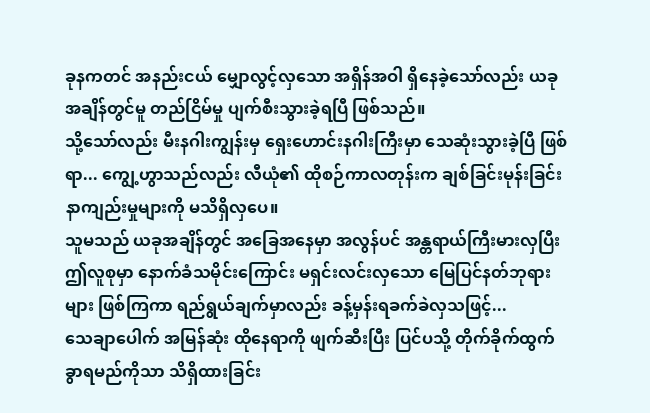ခုနကတင် အနည်းငယ် မျှောလွင့်လှသော အရှိန်အဝါ ရှိနေခဲ့သော်လည်း ယခုအချိန်တွင်မူ တည်ငြိမ်မှု ပျက်စီးသွားခဲ့ရပြီ ဖြစ်သည်။
သို့သော်လည်း မီးနဂါးကျွန်းမှ ရှေးဟောင်းနဂါးကြီးမှာ သေဆုံးသွားခဲ့ပြီ ဖြစ်ရာ... ကျွေ့ဟွာသည်လည်း လီယုံ၏ ထိုစဉ်ကာလတုန်းက ချစ်ခြင်းမုန်းခြင်း နာကျည်းမှုများကို မသိရှိလှပေ။
သူမသည် ယခုအချိန်တွင် အခြေအနေမှာ အလွန်ပင် အန္တရာယ်ကြီးမားလှပြီး ဤလူစုမှာ နောက်ခံသမိုင်းကြောင်း မရှင်းလင်းလှသော မြေပြင်နတ်ဘုရားများ ဖြစ်ကြကာ ရည်ရွယ်ချက်မှာလည်း ခန့်မှန်းရခက်ခဲလှသဖြင့်...
သေချာပေါက် အမြန်ဆုံး ထိုနေရာကို ဖျက်ဆီးပြီး ပြင်ပသို့ တိုက်ခိုက်ထွက်ခွာရမည်ကိုသာ သိရှိထားခြင်း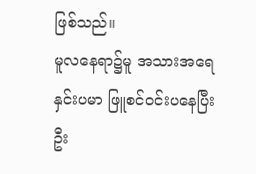ဖြစ်သည်။
မူလနေရာ၌မူ အသားအရေ နှင်းပမာ ဖြူစင်ဝင်းပနေပြီး ဦး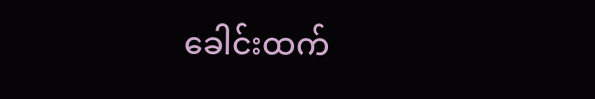ခေါင်းထက်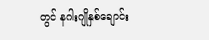တွင် နဂါးဂျိုနှစ်ချောင်း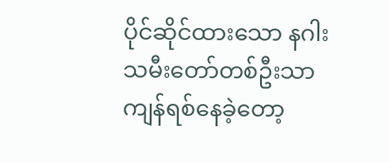ပိုင်ဆိုင်ထားသော နဂါးသမီးတော်တစ်ဦးသာ ကျန်ရစ်နေခဲ့တော့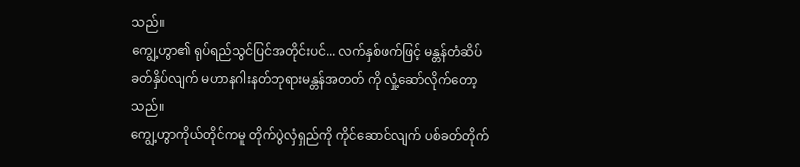သည်။
ကျွေ့ဟွာ၏ ရုပ်ရည်သွင်ပြင်အတိုင်းပင်... လက်နှစ်ဖက်ဖြင့် မန္တန်တံဆိပ် ခတ်နှိပ်လျက် မဟာနဂါးနတ်ဘုရားမန္တန်အတတ် ကို လှုံ့ဆော်လိုက်တော့သည်။
ကျွေ့ဟွာကိုယ်တိုင်ကမူ တိုက်ပွဲလှံရှည်ကို ကိုင်ဆောင်လျက် ပစ်ခတ်တိုက်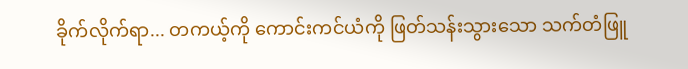ခိုက်လိုက်ရာ... တကယ့်ကို ကောင်းကင်ယံကို ဖြတ်သန်းသွားသော သက်တံဖြူ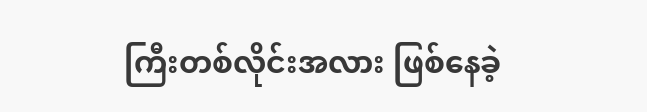ကြီးတစ်လိုင်းအလား ဖြစ်နေခဲ့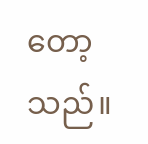တော့သည်။